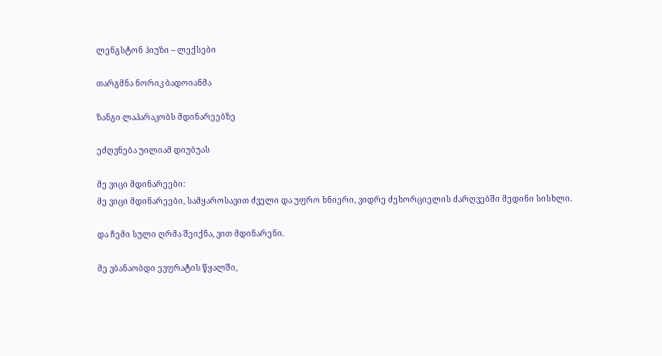ლენგსტონ ჰიუზი – ლექსები

თარგმნა ნორიკ ბადოიანმა

ზანგი ლაპარაკობს მდინარეებზე

ეძღვნება უილიამ დიუბუას

მე ვიცი მდინარეები:
მე ვიცი მდინარეები, სამყაროსავით ძველი და უფრო ხნიერი, ვიდრე ძეხორციელის ძარღვებში მედინი სისხლი.

და ჩემი სული ღრმა შეიქნა, ვით მდინარენი.

მე ვბანაობდი ევფრატის წყალში,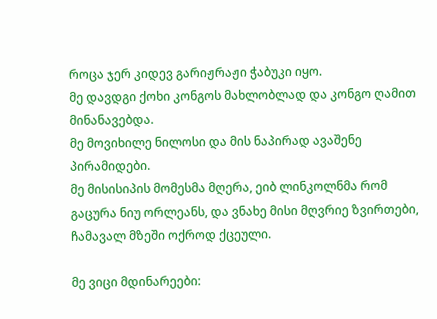როცა ჯერ კიდევ გარიჟრაჟი ჭაბუკი იყო.
მე დავდგი ქოხი კონგოს მახლობლად და კონგო ღამით მინანავებდა.
მე მოვიხილე ნილოსი და მის ნაპირად ავაშენე პირამიდები.
მე მისისიპის მომესმა მღერა, ეიბ ლინკოლნმა რომ გაცურა ნიუ ორლეანს, და ვნახე მისი მღვრიე ზვირთები, ჩამავალ მზეში ოქროდ ქცეული.

მე ვიცი მდინარეები: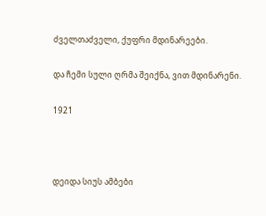ძველთაძველი, ქუფრი მდინარეები.

და ჩემი სული ღრმა შეიქნა, ვით მდინარენი.

1921



დეიდა სიუს ამბები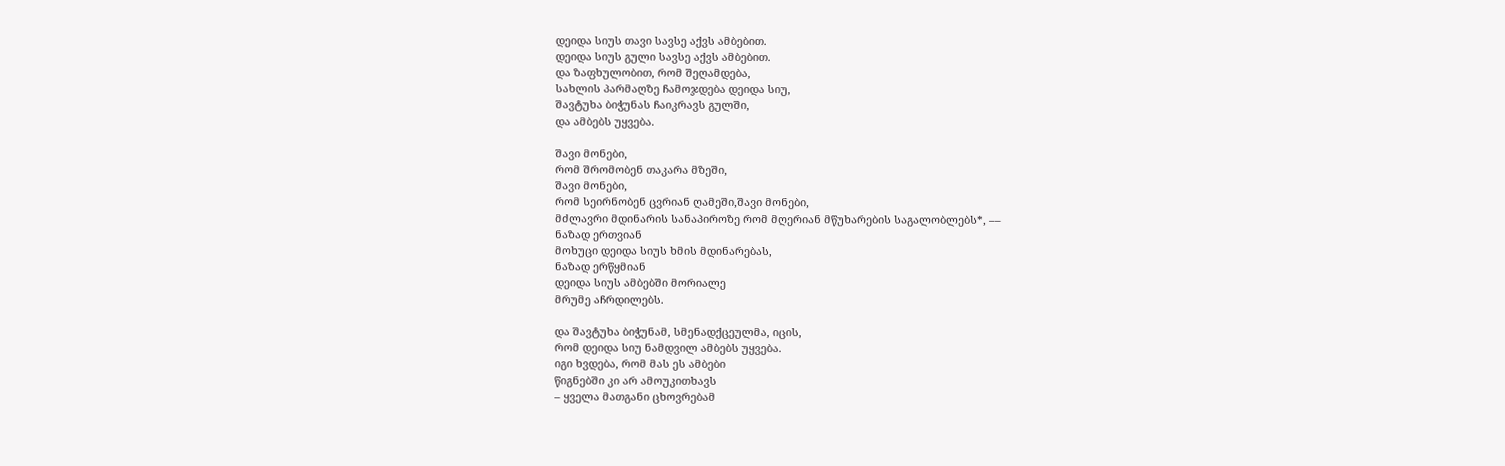დეიდა სიუს თავი სავსე აქვს ამბებით.
დეიდა სიუს გული სავსე აქვს ამბებით.
და ზაფხულობით, რომ შეღამდება,
სახლის პარმაღზე ჩამოჯდება დეიდა სიუ,
შავტუხა ბიჭუნას ჩაიკრავს გულში,
და ამბებს უყვება.

შავი მონები,
რომ შრომობენ თაკარა მზეში,
შავი მონები,
რომ სეირნობენ ცვრიან ღამეში,შავი მონები,
მძლავრი მდინარის სანაპიროზე რომ მღერიან მწუხარების საგალობლებს*, ––
ნაზად ერთვიან
მოხუცი დეიდა სიუს ხმის მდინარებას,
ნაზად ერწყმიან
დეიდა სიუს ამბებში მორიალე
მრუმე აჩრდილებს.

და შავტუხა ბიჭუნამ, სმენადქცეულმა, იცის,
რომ დეიდა სიუ ნამდვილ ამბებს უყვება.
იგი ხვდება, რომ მას ეს ამბები
წიგნებში კი არ ამოუკითხავს
– ყველა მათგანი ცხოვრებამ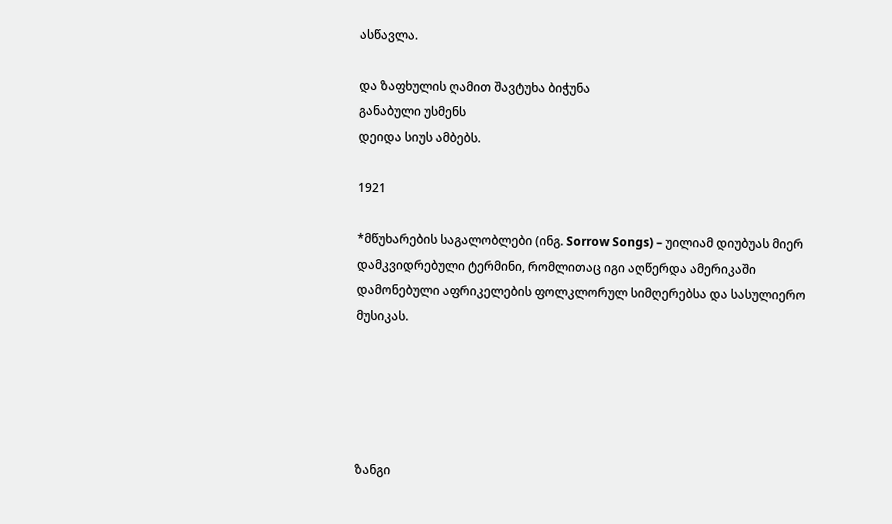ასწავლა.

და ზაფხულის ღამით შავტუხა ბიჭუნა
განაბული უსმენს
დეიდა სიუს ამბებს.

1921

*მწუხარების საგალობლები (ინგ. Sorrow Songs) – უილიამ დიუბუას მიერ დამკვიდრებული ტერმინი, რომლითაც იგი აღწერდა ამერიკაში დამონებული აფრიკელების ფოლკლორულ სიმღერებსა და სასულიერო მუსიკას.





ზანგი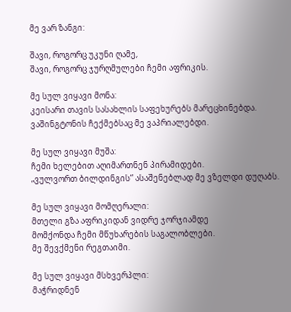მე ვარ ზანგი:

შავი, როგორც უკუნი ღამე,
შავი, როგორც ჯურღმულები ჩემი აფრიკის.

მე სულ ვიყავი მონა:
კეისარი თავის სასახლის საფეხურებს მარეცხინებდა.
ვაშინგტონის ჩექმებსაც მე ვაპრიალებდი.

მე სულ ვიყავი მუშა:
ჩემი ხელებით აღიმართნენ პირამიდები.
„ვულვორთ ბილდინგის“ ასაშენებლად მე ვზელდი დუღაბს.

მე სულ ვიყავი მომღერალი:
მთელი გზა აფრიკიდან ვიდრე ჯორჯიამდე
მომქონდა ჩემი მწუხარების საგალობლები.
მე შევქმენი რეგთაიმი.

მე სულ ვიყავი მსხვერპლი:
მაჭრიდნენ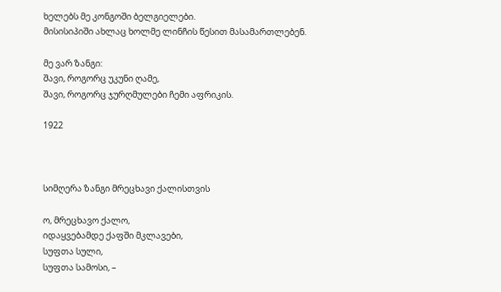ხელებს მე კონგოში ბელგიელები.
მისისიპიში ახლაც ხოლმე ლინჩის წესით მასამართლებენ.

მე ვარ ზანგი:
შავი, როგორც უკუნი ღამე,
შავი, როგორც ჯურღმულები ჩემი აფრიკის.

1922



სიმღერა ზანგი მრეცხავი ქალისთვის

ო, მრეცხავო ქალო,
იდაყვებამდე ქაფში მკლავები,
სუფთა სული,
სუფთა სამოსი, –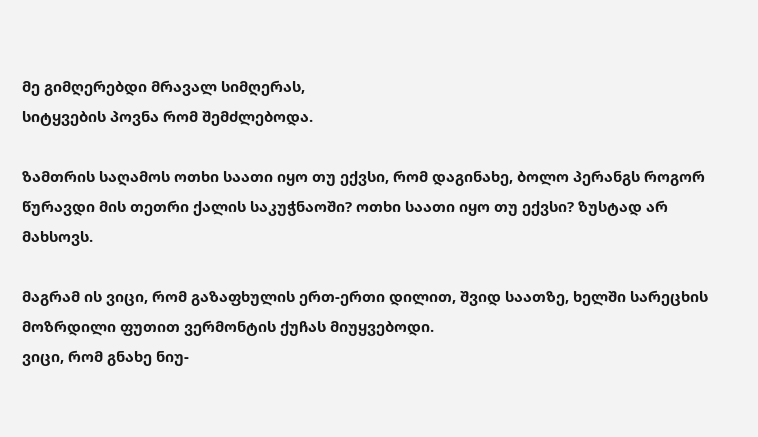მე გიმღერებდი მრავალ სიმღერას,
სიტყვების პოვნა რომ შემძლებოდა.

ზამთრის საღამოს ოთხი საათი იყო თუ ექვსი, რომ დაგინახე, ბოლო პერანგს როგორ წურავდი მის თეთრი ქალის საკუჭნაოში? ოთხი საათი იყო თუ ექვსი? ზუსტად არ მახსოვს.

მაგრამ ის ვიცი, რომ გაზაფხულის ერთ-ერთი დილით, შვიდ საათზე, ხელში სარეცხის მოზრდილი ფუთით ვერმონტის ქუჩას მიუყვებოდი.
ვიცი, რომ გნახე ნიუ-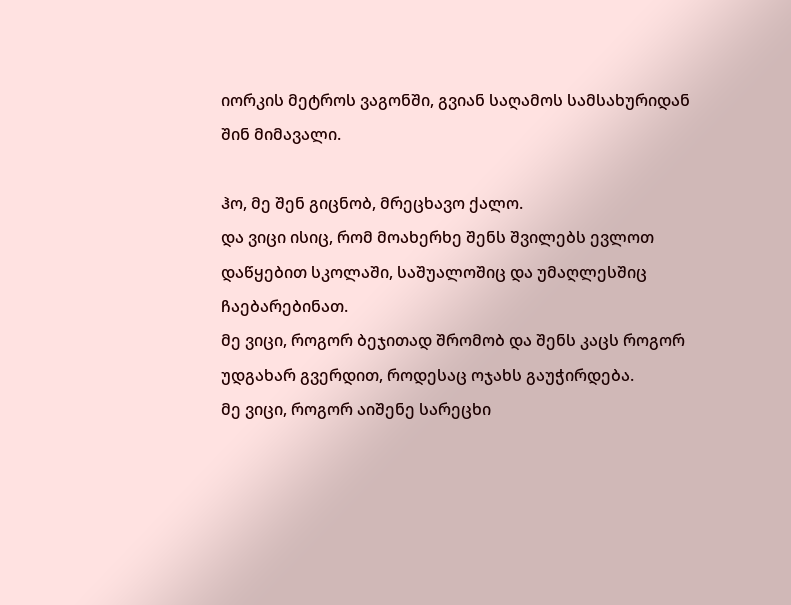იორკის მეტროს ვაგონში, გვიან საღამოს სამსახურიდან შინ მიმავალი.

ჰო, მე შენ გიცნობ, მრეცხავო ქალო.
და ვიცი ისიც, რომ მოახერხე შენს შვილებს ევლოთ დაწყებით სკოლაში, საშუალოშიც და უმაღლესშიც ჩაებარებინათ.
მე ვიცი, როგორ ბეჯითად შრომობ და შენს კაცს როგორ უდგახარ გვერდით, როდესაც ოჯახს გაუჭირდება.
მე ვიცი, როგორ აიშენე სარეცხი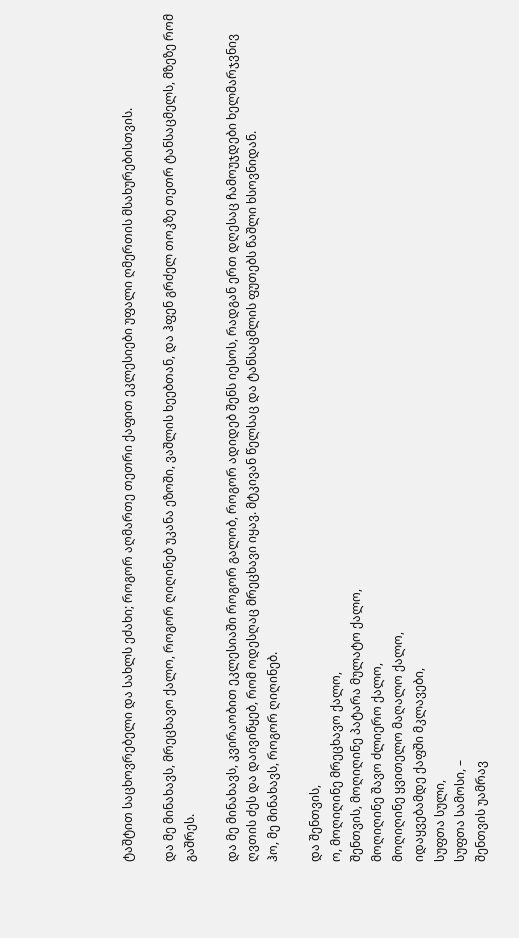ტაშტით საცხოვრებელი და სახლს ეძახი; როგორ აღმართე თეთრი ქაფით ეკლესიები უფალი ღმერთის მსახურებისთვის.

და მე მინახავს, მრეცხავო ქალო, როგორ ღიღინებ უკანა ეზოში, ვაშლის ხეებთან, და ჰფენ გრძელ თოკზე თეთრ ტანსაცმელს, მზეზე რომ გაშრეს.

და მე მინახავს, კვირაობით ეკლესიაში როგორ გალობ, როგორ ადიდებ შენს იესოს, რადგან ერთ დღესაც ჩამოუჯდები ხელმარჯვნივ ღვთის ძეს და დაივიწყებ, რომ ოდესღაც მრეცხავი იყავ. მტკივან წელსაც და ტანსაცმლის ფუთებს წაშლი ხსოვნიდან.
ჰო, მე მინახავს, როგორ ღიღინებ.

და შენთვის,
ო, მოღიღინე მრეცხავო ქალო,
შენთვის, მოღიღინე პატარა მულატო ქალო,
მოღიღინე შავო ძლიერო ქალო,
მოღიღინე ყვითელო მაღალო ქალო,
იდაყვებამდე ქაფში მკლავები,
სუფთა სული,
სუფთა სამოსი, –
შენთვის უამრავ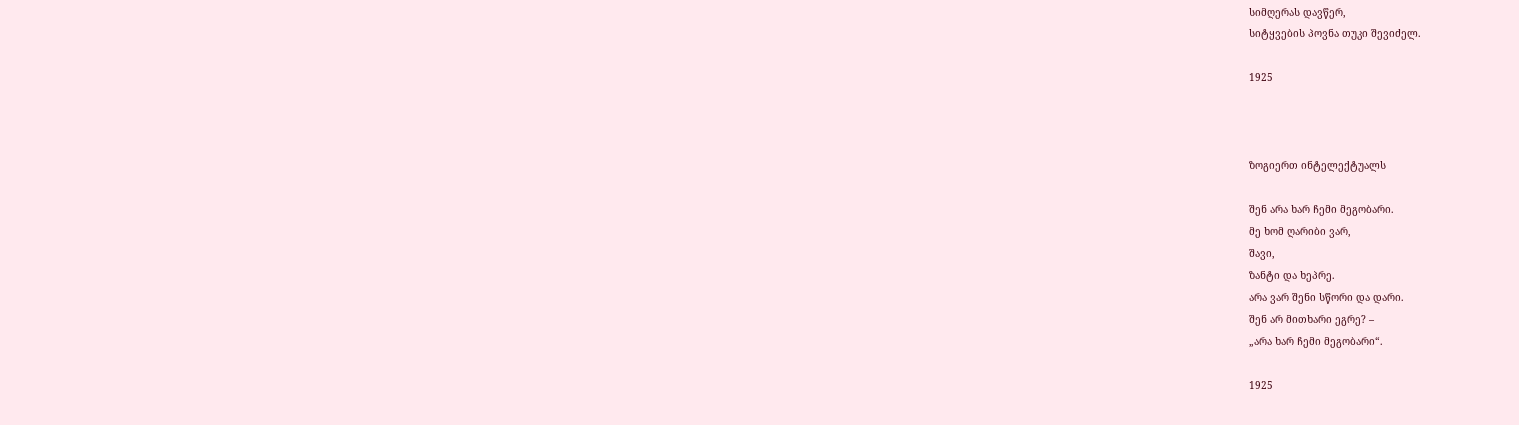სიმღერას დავწერ,
სიტყვების პოვნა თუკი შევიძელ.

1925



ზოგიერთ ინტელექტუალს

შენ არა ხარ ჩემი მეგობარი.
მე ხომ ღარიბი ვარ,
შავი,
ზანტი და ხეპრე.
არა ვარ შენი სწორი და დარი.
შენ არ მითხარი ეგრე? –
„არა ხარ ჩემი მეგობარი“.

1925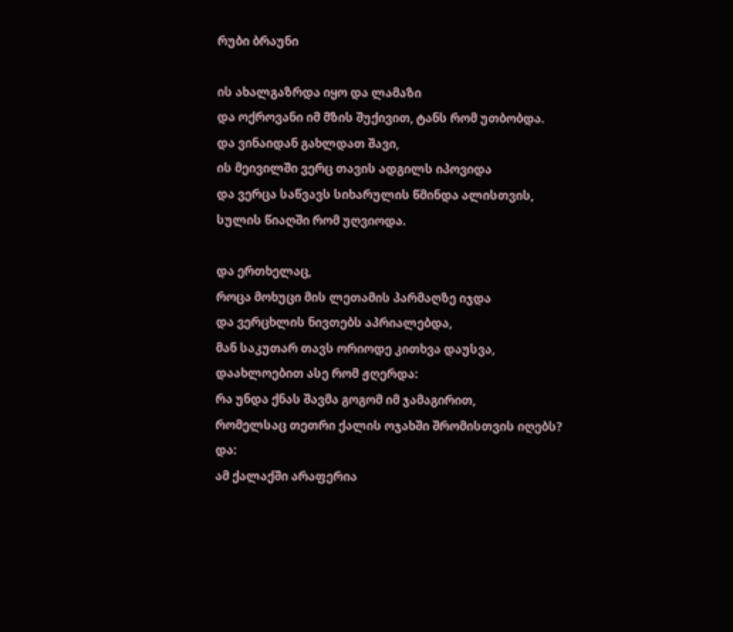რუბი ბრაუნი

ის ახალგაზრდა იყო და ლამაზი
და ოქროვანი იმ მზის შუქივით, ტანს რომ უთბობდა.
და ვინაიდან გახლდათ შავი,
ის მეივილში ვერც თავის ადგილს იპოვიდა
და ვერცა საწვავს სიხარულის წმინდა ალისთვის,
სულის წიაღში რომ უღვიოდა.

და ერთხელაც,
როცა მოხუცი მის ლეთამის პარმაღზე იჯდა
და ვერცხლის ნივთებს აპრიალებდა,
მან საკუთარ თავს ორიოდე კითხვა დაუსვა,
დაახლოებით ასე რომ ჟღერდა:
რა უნდა ქნას შავმა გოგომ იმ ჯამაგირით,
რომელსაც თეთრი ქალის ოჯახში შრომისთვის იღებს?
და:
ამ ქალაქში არაფერია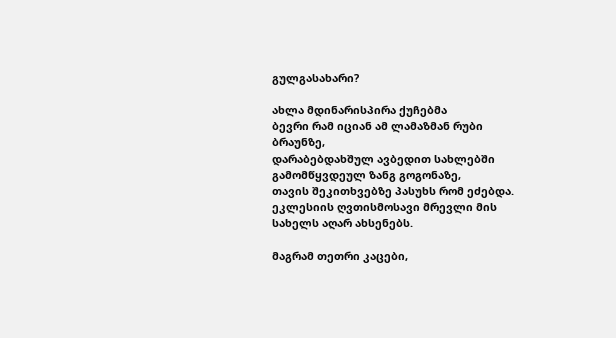გულგასახარი?

ახლა მდინარისპირა ქუჩებმა
ბევრი რამ იციან ამ ლამაზმან რუბი ბრაუნზე,
დარაბებდახშულ ავბედით სახლებში
გამომწყვდეულ ზანგ გოგონაზე,
თავის შეკითხვებზე პასუხს რომ ეძებდა.
ეკლესიის ღვთისმოსავი მრევლი მის სახელს აღარ ახსენებს.

მაგრამ თეთრი კაცები,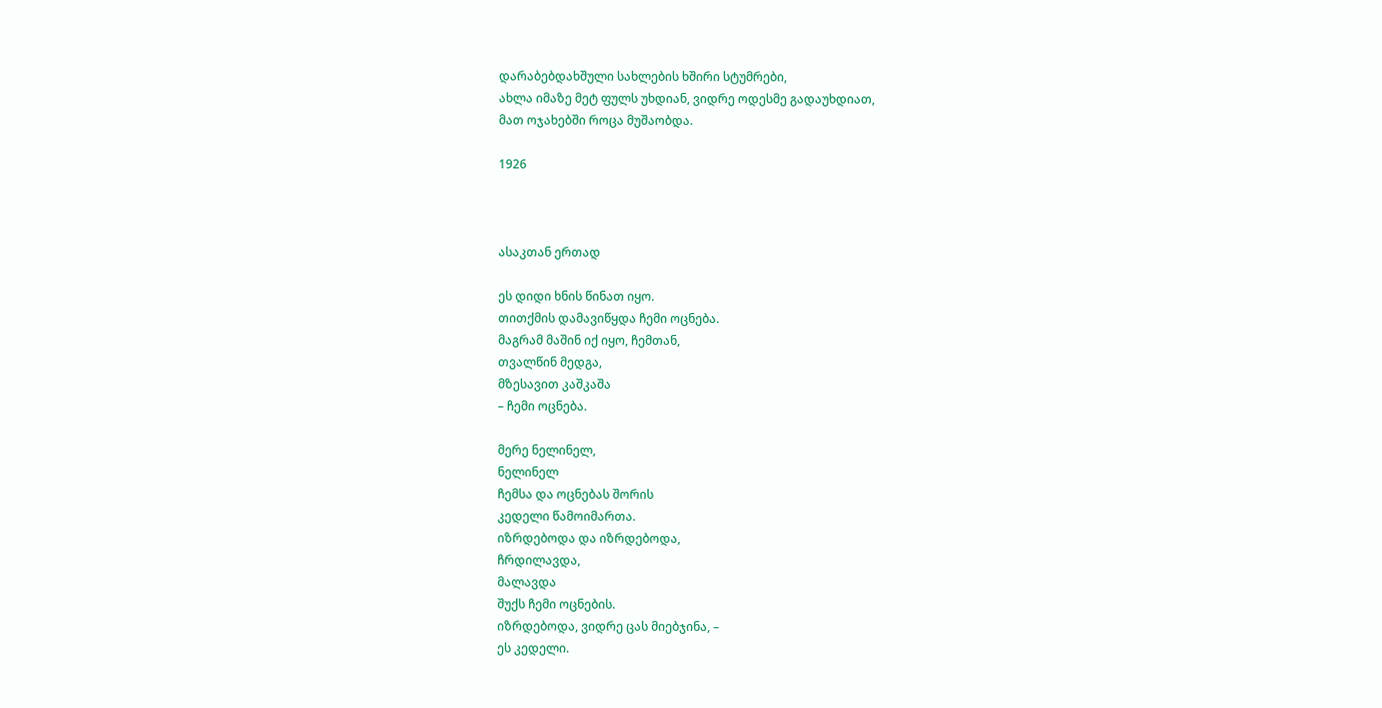დარაბებდახშული სახლების ხშირი სტუმრები,
ახლა იმაზე მეტ ფულს უხდიან, ვიდრე ოდესმე გადაუხდიათ,
მათ ოჯახებში როცა მუშაობდა.

1926



ასაკთან ერთად

ეს დიდი ხნის წინათ იყო.
თითქმის დამავიწყდა ჩემი ოცნება.
მაგრამ მაშინ იქ იყო, ჩემთან,
თვალწინ მედგა,
მზესავით კაშკაშა
– ჩემი ოცნება.

მერე ნელინელ,
ნელინელ
ჩემსა და ოცნებას შორის
კედელი წამოიმართა.
იზრდებოდა და იზრდებოდა,
ჩრდილავდა,
მალავდა
შუქს ჩემი ოცნების.
იზრდებოდა, ვიდრე ცას მიებჯინა, –
ეს კედელი.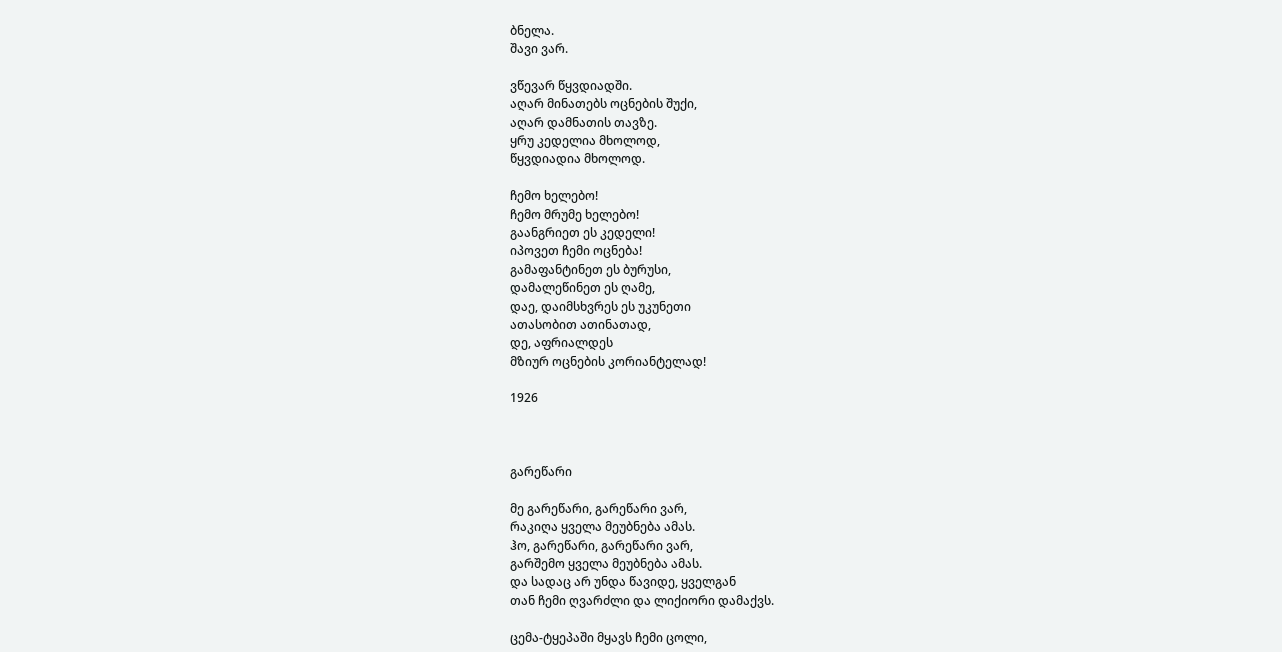ბნელა.
შავი ვარ.

ვწევარ წყვდიადში.
აღარ მინათებს ოცნების შუქი,
აღარ დამნათის თავზე.
ყრუ კედელია მხოლოდ,
წყვდიადია მხოლოდ.

ჩემო ხელებო!
ჩემო მრუმე ხელებო!
გაანგრიეთ ეს კედელი!
იპოვეთ ჩემი ოცნება!
გამაფანტინეთ ეს ბურუსი,
დამალეწინეთ ეს ღამე,
დაე, დაიმსხვრეს ეს უკუნეთი
ათასობით ათინათად,
დე, აფრიალდეს
მზიურ ოცნების კორიანტელად!

1926



გარეწარი

მე გარეწარი, გარეწარი ვარ,
რაკიღა ყველა მეუბნება ამას.
ჰო, გარეწარი, გარეწარი ვარ,
გარშემო ყველა მეუბნება ამას.
და სადაც არ უნდა წავიდე, ყველგან
თან ჩემი ღვარძლი და ლიქიორი დამაქვს.

ცემა-ტყეპაში მყავს ჩემი ცოლი,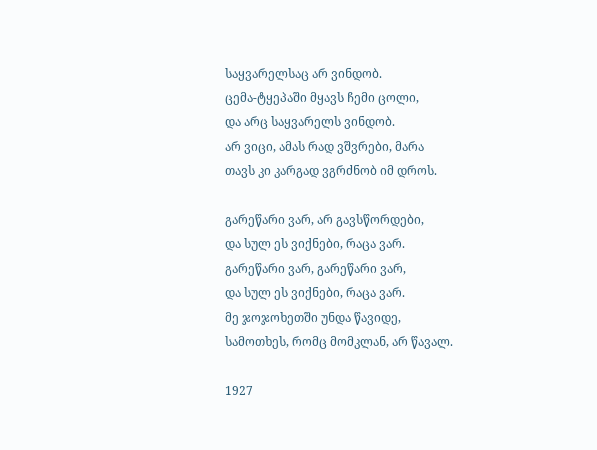საყვარელსაც არ ვინდობ.
ცემა-ტყეპაში მყავს ჩემი ცოლი,
და არც საყვარელს ვინდობ.
არ ვიცი, ამას რად ვშვრები, მარა
თავს კი კარგად ვგრძნობ იმ დროს.

გარეწარი ვარ, არ გავსწორდები,
და სულ ეს ვიქნები, რაცა ვარ.
გარეწარი ვარ, გარეწარი ვარ,
და სულ ეს ვიქნები, რაცა ვარ.
მე ჯოჯოხეთში უნდა წავიდე,
სამოთხეს, რომც მომკლან, არ წავალ.

1927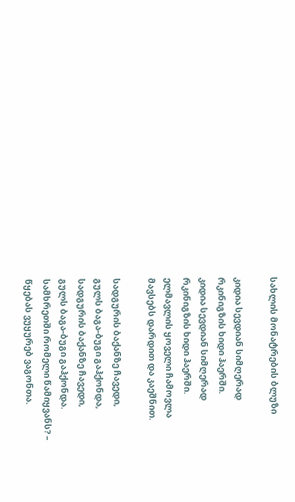სახლის მონატრების ბლუზი

კიდია სევდიან სიმღერად
რკინიგზის ხიდი ჰაერში.
კიდია სევდიან სიმღერად
რკინიგზის ხიდი ჰაერში.
ელმავლის ყოველი ჩამოვლა
მავსებს დარდით და კაეშნით.

სადგურის ბაქანზე ჩავედი,
გულს ბაგა-ბუგი გაჰქონდა,
სადგურის ბაქანზე ჩავედი,
გულს ბაგა-ბუგი გაჰქონდა.
სამხრეთში რომელი წამიყვანს? –
წყებას ვუყურებ ვაგონთა.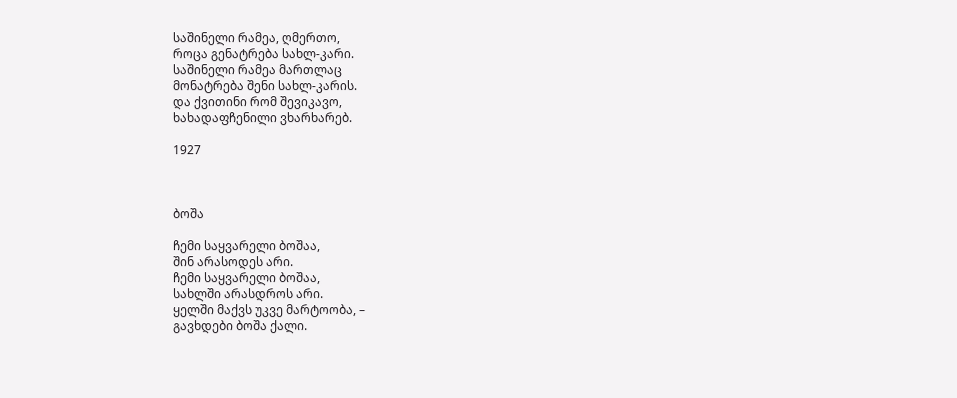საშინელი რამეა, ღმერთო,
როცა გენატრება სახლ-კარი.
საშინელი რამეა მართლაც
მონატრება შენი სახლ-კარის.
და ქვითინი რომ შევიკავო,
ხახადაფჩენილი ვხარხარებ.

1927



ბოშა

ჩემი საყვარელი ბოშაა,
შინ არასოდეს არი.
ჩემი საყვარელი ბოშაა,
სახლში არასდროს არი.
ყელში მაქვს უკვე მარტოობა, –
გავხდები ბოშა ქალი.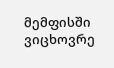მემფისში ვიცხოვრე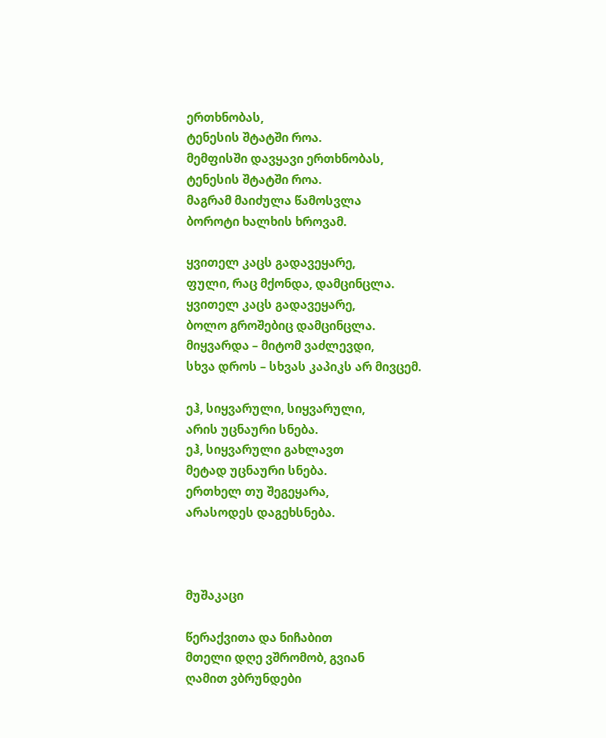ერთხნობას,
ტენესის შტატში როა.
მემფისში დავყავი ერთხნობას,
ტენესის შტატში როა.
მაგრამ მაიძულა წამოსვლა
ბოროტი ხალხის ხროვამ.

ყვითელ კაცს გადავეყარე,
ფული, რაც მქონდა, დამცინცლა.
ყვითელ კაცს გადავეყარე,
ბოლო გროშებიც დამცინცლა.
მიყვარდა – მიტომ ვაძლევდი,
სხვა დროს – სხვას კაპიკს არ მივცემ.

ეჰ, სიყვარული, სიყვარული,
არის უცნაური სნება.
ეჰ, სიყვარული გახლავთ
მეტად უცნაური სნება.
ერთხელ თუ შეგეყარა,
არასოდეს დაგეხსნება.



მუშაკაცი

წერაქვითა და ნიჩაბით
მთელი დღე ვშრომობ, გვიან
ღამით ვბრუნდები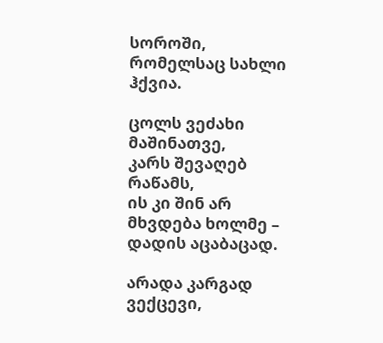სოროში,
რომელსაც სახლი ჰქვია.

ცოლს ვეძახი მაშინათვე,
კარს შევაღებ რაწამს,
ის კი შინ არ მხვდება ხოლმე –
დადის აცაბაცად.

არადა კარგად ვექცევი,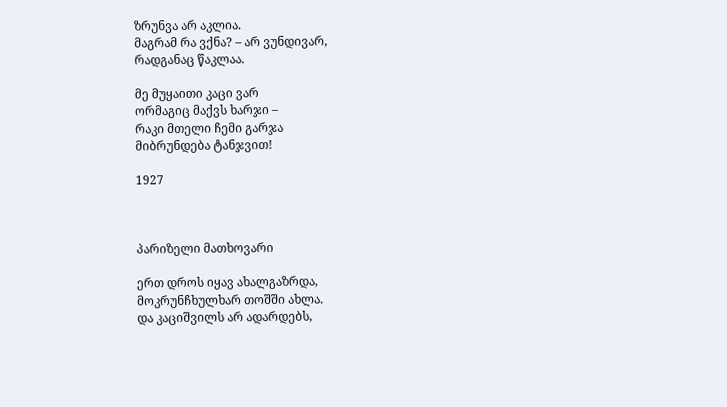ზრუნვა არ აკლია.
მაგრამ რა ვქნა? – არ ვუნდივარ,
რადგანაც წაკლაა.

მე მუყაითი კაცი ვარ
ორმაგიც მაქვს ხარჯი –
რაკი მთელი ჩემი გარჯა
მიბრუნდება ტანჯვით!

1927



პარიზელი მათხოვარი

ერთ დროს იყავ ახალგაზრდა,
მოკრუნჩხულხარ თოშში ახლა.
და კაციშვილს არ ადარდებს,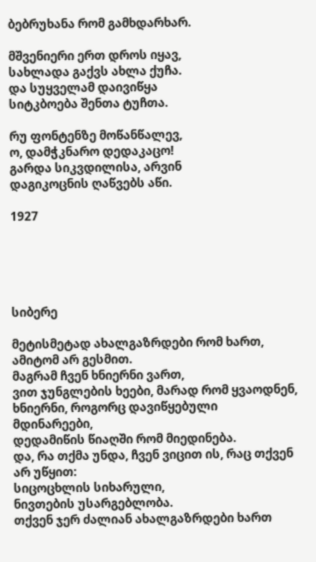ბებრუხანა რომ გამხდარხარ.

მშვენიერი ერთ დროს იყავ,
სახლადა გაქვს ახლა ქუჩა.
და სუყველამ დაივიწყა
სიტკბოება შენთა ტუჩთა.

რუ ფონტენზე მოწანწალევ,
ო, დამჭკნარო დედაკაცო!
გარდა სიკვდილისა, არვინ
დაგიკოცნის ღაწვებს აწი.

1927





სიბერე

მეტისმეტად ახალგაზრდები რომ ხართ,
ამიტომ არ გესმით.
მაგრამ ჩვენ ხნიერნი ვართ,
ვით ჯუნგლების ხეები, მარად რომ ყვაოდნენ,
ხნიერნი, როგორც დავიწყებული მდინარეები,
დედამიწის წიაღში რომ მიედინება.
და, რა თქმა უნდა, ჩვენ ვიცით ის, რაც თქვენ არ უწყით:
სიცოცხლის სიხარული,
ნივთების უსარგებლობა.
თქვენ ჯერ ძალიან ახალგაზრდები ხართ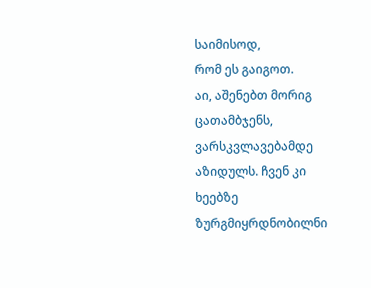საიმისოდ,
რომ ეს გაიგოთ.
აი, აშენებთ მორიგ ცათამბჯენს,
ვარსკვლავებამდე აზიდულს. ჩვენ კი
ხეებზე ზურგმიყრდნობილნი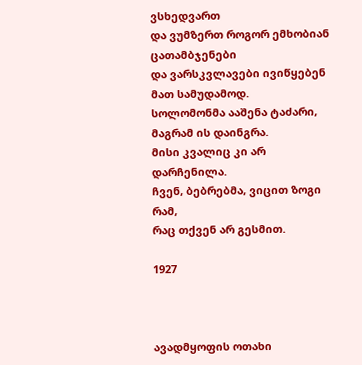ვსხედვართ
და ვუმზერთ როგორ ემხობიან ცათამბჯენები
და ვარსკვლავები ივიწყებენ მათ სამუდამოდ.
სოლომონმა ააშენა ტაძარი,
მაგრამ ის დაინგრა.
მისი კვალიც კი არ დარჩენილა.
ჩვენ, ბებრებმა, ვიცით ზოგი რამ,
რაც თქვენ არ გესმით.

1927



ავადმყოფის ოთახი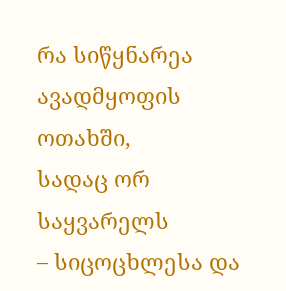რა სიწყნარეა
ავადმყოფის ოთახში,
სადაც ორ საყვარელს
– სიცოცხლესა და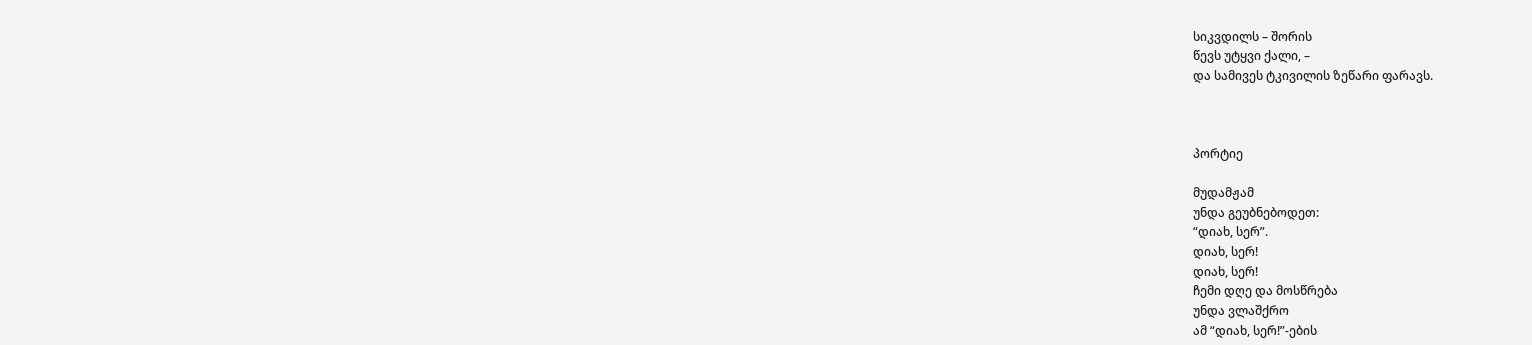სიკვდილს – შორის
წევს უტყვი ქალი, –
და სამივეს ტკივილის ზეწარი ფარავს.



პორტიე

მუდამჟამ
უნდა გეუბნებოდეთ:
“დიახ, სერ”.
დიახ, სერ!
დიახ, სერ!
ჩემი დღე და მოსწრება
უნდა ვლაშქრო
ამ “დიახ, სერ!”-ების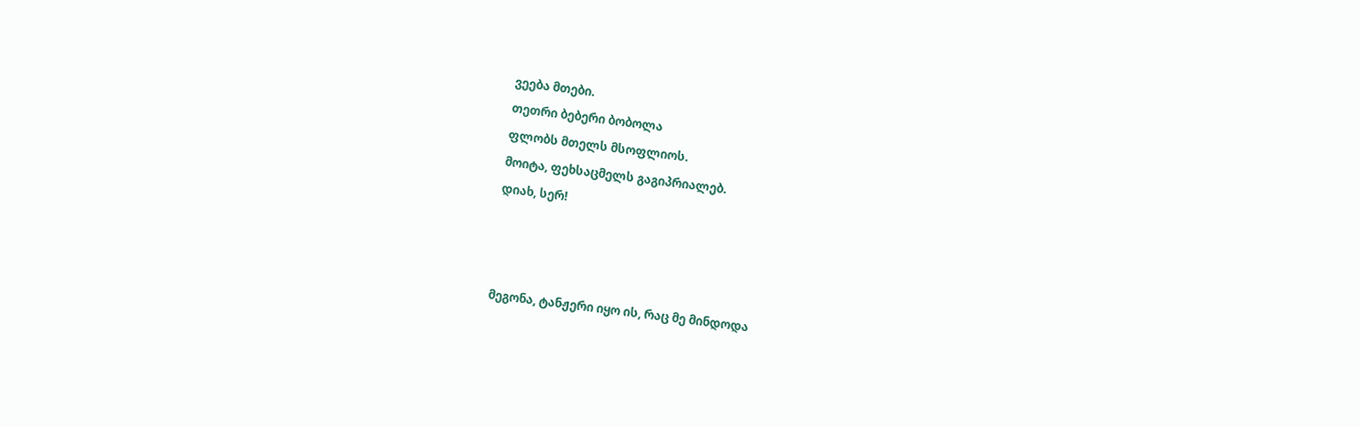ვეება მთები.
თეთრი ბებერი ბობოლა
ფლობს მთელს მსოფლიოს.
მოიტა, ფეხსაცმელს გაგიპრიალებ.
დიახ, სერ!



მეგონა, ტანჟერი იყო ის, რაც მე მინდოდა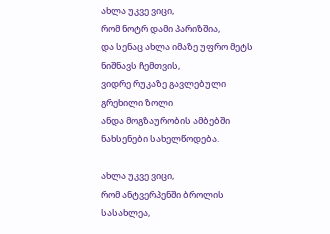ახლა უკვე ვიცი,
რომ ნოტრ დამი პარიზშია,
და სენაც ახლა იმაზე უფრო მეტს ნიშნავს ჩემთვის,
ვიდრე რუკაზე გავლებული გრეხილი ზოლი
ანდა მოგზაურობის ამბებში ნახსენები სახელწოდება.

ახლა უკვე ვიცი,
რომ ანტვერპენში ბროლის სასახლეა,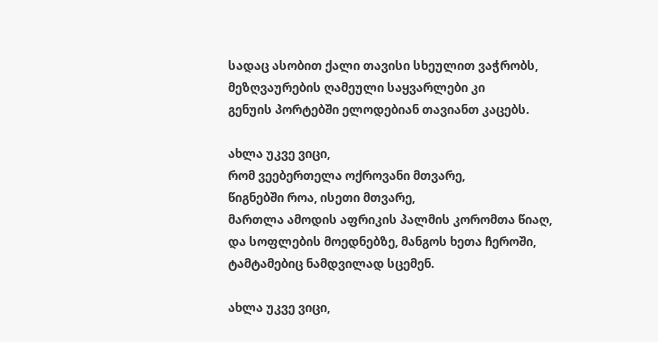სადაც ასობით ქალი თავისი სხეულით ვაჭრობს,
მეზღვაურების ღამეული საყვარლები კი
გენუის პორტებში ელოდებიან თავიანთ კაცებს.

ახლა უკვე ვიცი,
რომ ვეებერთელა ოქროვანი მთვარე,
წიგნებში როა, ისეთი მთვარე,
მართლა ამოდის აფრიკის პალმის კორომთა წიაღ,
და სოფლების მოედნებზე, მანგოს ხეთა ჩეროში,
ტამტამებიც ნამდვილად სცემენ.

ახლა უკვე ვიცი,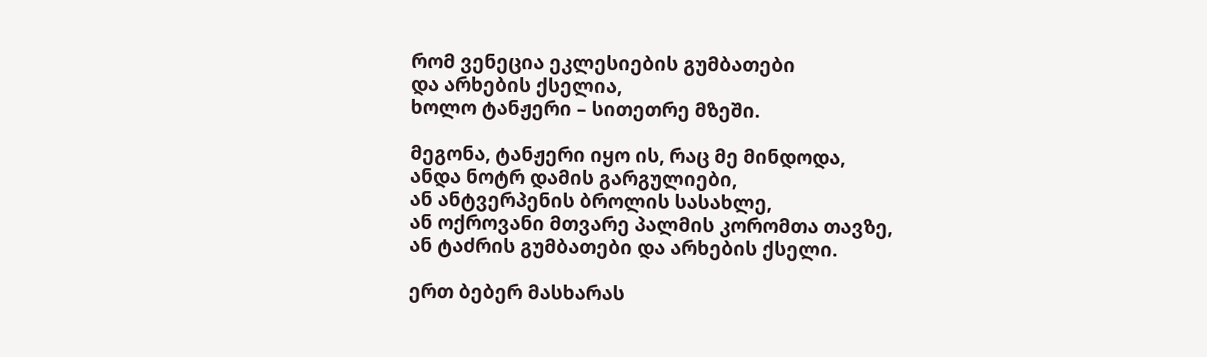რომ ვენეცია ეკლესიების გუმბათები
და არხების ქსელია,
ხოლო ტანჟერი – სითეთრე მზეში.

მეგონა, ტანჟერი იყო ის, რაც მე მინდოდა,
ანდა ნოტრ დამის გარგულიები,
ან ანტვერპენის ბროლის სასახლე,
ან ოქროვანი მთვარე პალმის კორომთა თავზე,
ან ტაძრის გუმბათები და არხების ქსელი.

ერთ ბებერ მასხარას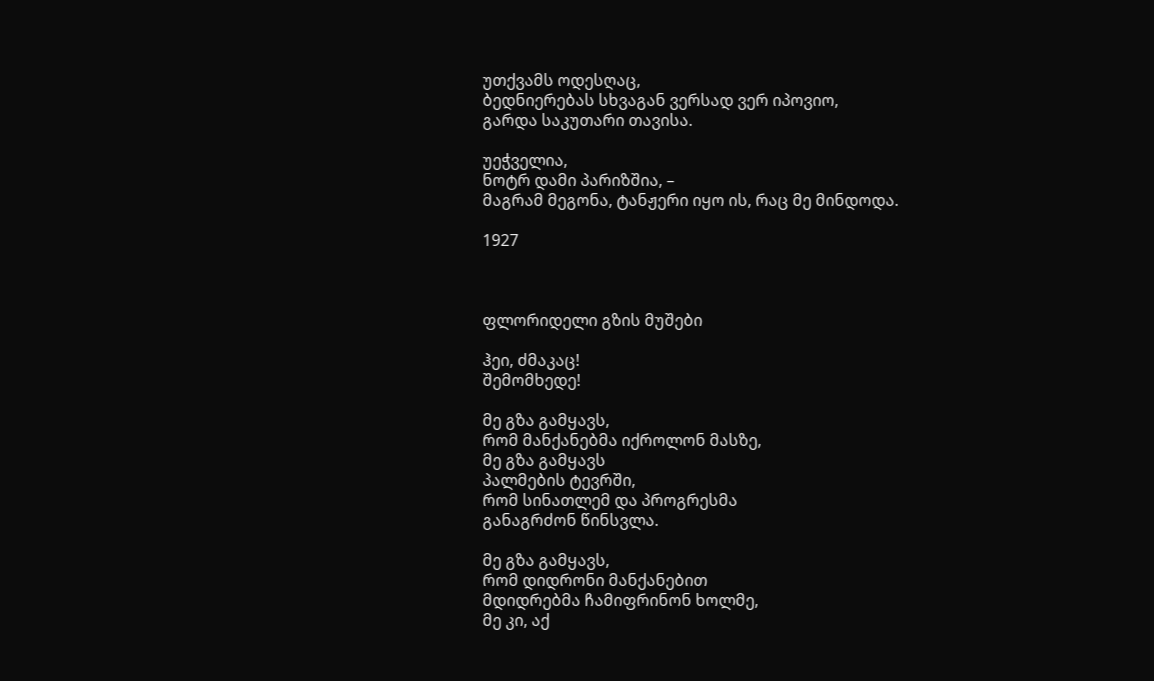უთქვამს ოდესღაც,
ბედნიერებას სხვაგან ვერსად ვერ იპოვიო,
გარდა საკუთარი თავისა.

უეჭველია,
ნოტრ დამი პარიზშია, –
მაგრამ მეგონა, ტანჟერი იყო ის, რაც მე მინდოდა.

1927



ფლორიდელი გზის მუშები

ჰეი, ძმაკაც!
შემომხედე!

მე გზა გამყავს,
რომ მანქანებმა იქროლონ მასზე,
მე გზა გამყავს
პალმების ტევრში,
რომ სინათლემ და პროგრესმა
განაგრძონ წინსვლა.

მე გზა გამყავს,
რომ დიდრონი მანქანებით
მდიდრებმა ჩამიფრინონ ხოლმე,
მე კი, აქ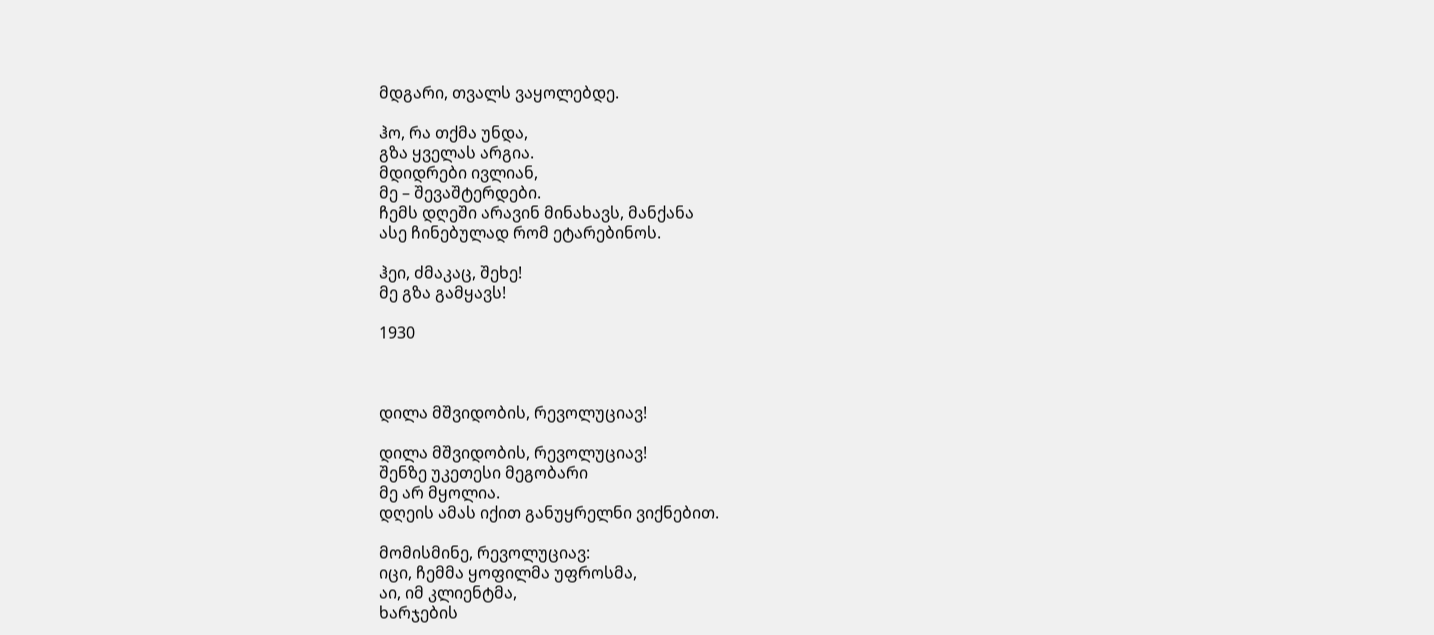მდგარი, თვალს ვაყოლებდე.

ჰო, რა თქმა უნდა,
გზა ყველას არგია.
მდიდრები ივლიან,
მე – შევაშტერდები.
ჩემს დღეში არავინ მინახავს, მანქანა
ასე ჩინებულად რომ ეტარებინოს.

ჰეი, ძმაკაც, შეხე!
მე გზა გამყავს!

1930



დილა მშვიდობის, რევოლუციავ!

დილა მშვიდობის, რევოლუციავ!
შენზე უკეთესი მეგობარი
მე არ მყოლია.
დღეის ამას იქით განუყრელნი ვიქნებით.

მომისმინე, რევოლუციავ:
იცი, ჩემმა ყოფილმა უფროსმა,
აი, იმ კლიენტმა,
ხარჯების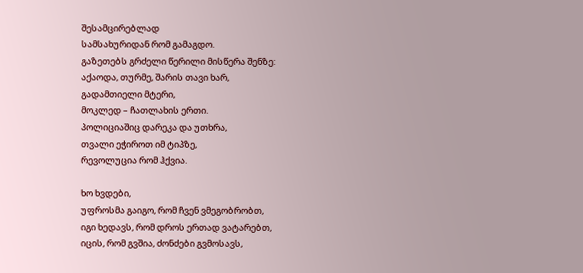შესამცირებლად
სამსახურიდან რომ გამაგდო.
გაზეთებს გრძელი წერილი მისწერა შენზე:
აქაოდა, თურმე, შარის თავი ხარ,
გადამთიელი მტერი,
მოკლედ – ჩათლახის ერთი.
პოლიციაშიც დარეკა და უთხრა,
თვალი ეჭიროთ იმ ტიპზე,
რევოლუცია რომ ჰქვია.

ხო ხვდები,
უფროსმა გაიგო, რომ ჩვენ ვმეგობრობთ,
იგი ხედავს, რომ დროს ერთად ვატარებთ,
იცის, რომ გვშია, ძონძები გვმოსავს,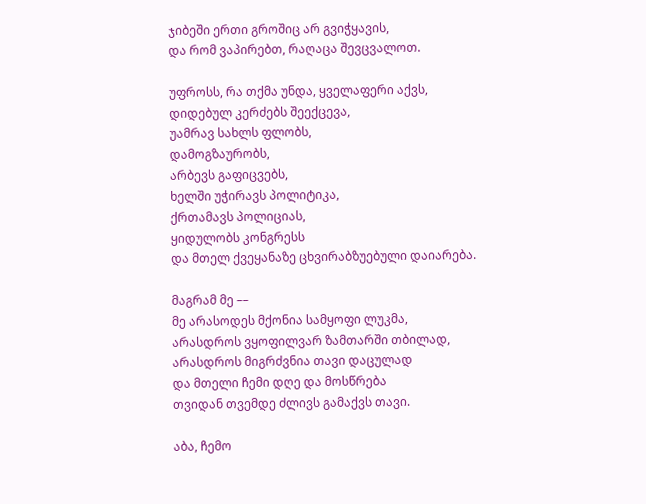ჯიბეში ერთი გროშიც არ გვიჭყავის,
და რომ ვაპირებთ, რაღაცა შევცვალოთ.

უფროსს, რა თქმა უნდა, ყველაფერი აქვს,
დიდებულ კერძებს შეექცევა,
უამრავ სახლს ფლობს,
დამოგზაურობს,
არბევს გაფიცვებს,
ხელში უჭირავს პოლიტიკა,
ქრთამავს პოლიციას,
ყიდულობს კონგრესს
და მთელ ქვეყანაზე ცხვირაბზუებული დაიარება.

მაგრამ მე ––
მე არასოდეს მქონია სამყოფი ლუკმა,
არასდროს ვყოფილვარ ზამთარში თბილად,
არასდროს მიგრძვნია თავი დაცულად
და მთელი ჩემი დღე და მოსწრება
თვიდან თვემდე ძლივს გამაქვს თავი.

აბა, ჩემო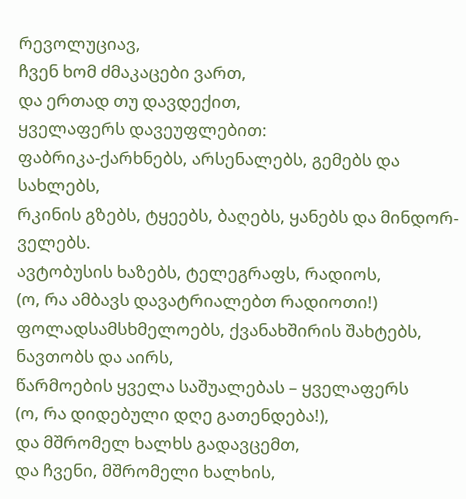რევოლუციავ,
ჩვენ ხომ ძმაკაცები ვართ,
და ერთად თუ დავდექით,
ყველაფერს დავეუფლებით:
ფაბრიკა-ქარხნებს, არსენალებს, გემებს და სახლებს,
რკინის გზებს, ტყეებს, ბაღებს, ყანებს და მინდორ-ველებს.
ავტობუსის ხაზებს, ტელეგრაფს, რადიოს,
(ო, რა ამბავს დავატრიალებთ რადიოთი!)
ფოლადსამსხმელოებს, ქვანახშირის შახტებს, ნავთობს და აირს,
წარმოების ყველა საშუალებას – ყველაფერს
(ო, რა დიდებული დღე გათენდება!),
და მშრომელ ხალხს გადავცემთ,
და ჩვენი, მშრომელი ხალხის,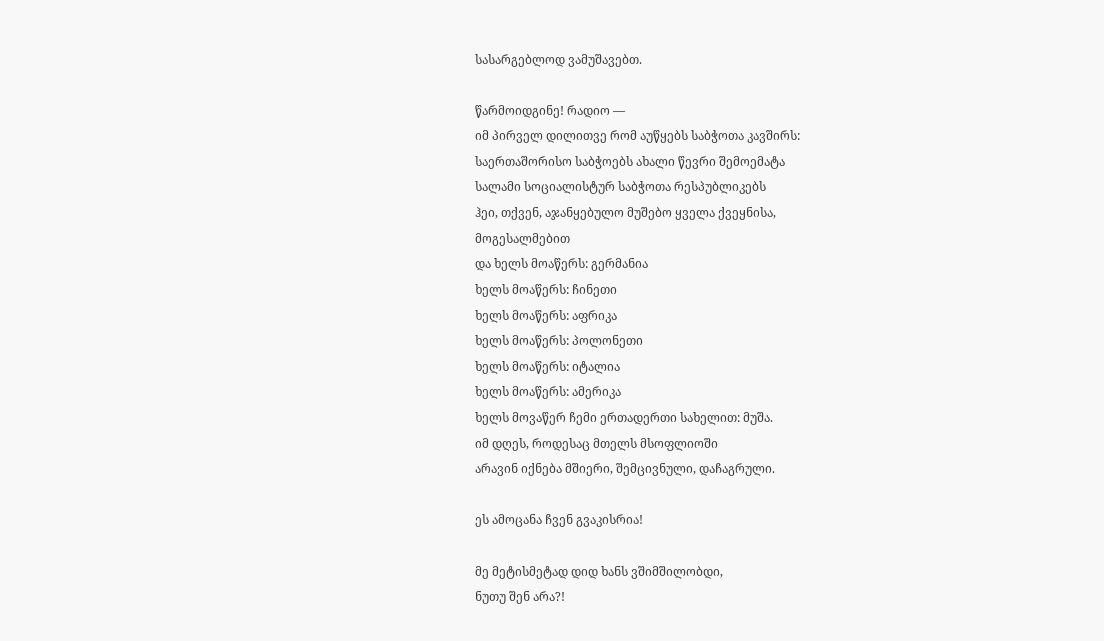სასარგებლოდ ვამუშავებთ.

წარმოიდგინე! რადიო ––
იმ პირველ დილითვე რომ აუწყებს საბჭოთა კავშირს:
საერთაშორისო საბჭოებს ახალი წევრი შემოემატა
სალამი სოციალისტურ საბჭოთა რესპუბლიკებს
ჰეი, თქვენ, აჯანყებულო მუშებო ყველა ქვეყნისა,
მოგესალმებით
და ხელს მოაწერს: გერმანია
ხელს მოაწერს: ჩინეთი
ხელს მოაწერს: აფრიკა
ხელს მოაწერს: პოლონეთი
ხელს მოაწერს: იტალია
ხელს მოაწერს: ამერიკა
ხელს მოვაწერ ჩემი ერთადერთი სახელით: მუშა.
იმ დღეს, როდესაც მთელს მსოფლიოში
არავინ იქნება მშიერი, შემცივნული, დაჩაგრული.

ეს ამოცანა ჩვენ გვაკისრია!

მე მეტისმეტად დიდ ხანს ვშიმშილობდი,
ნუთუ შენ არა?!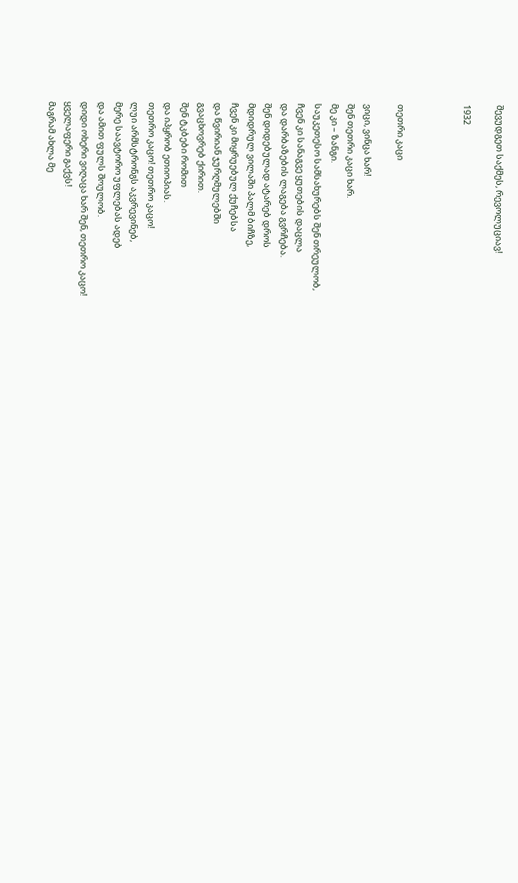შევუდგეთ საქმეს, რევოლუციავ!

1932



თეთრი კაცი

ვიცი, ვინცა ხარ!
შენ თეთრი კაცი ხარ.
მე კი – ზანგი.
საუკეთესო სამსახურებს შენ თრეულობ,
ჩვენ კი სანაგვე ყუთების დაცლა
და დარბაზების ლაგება გვრჩება.
შენ დიდებულად ატარებ დროს
მდიდრულ ვილაში პალმ ბიჩზე,
ჩვენ კი მიყრუებულ ქუჩებსა
და წვირიან ჯურღმულებში
გვაცხოვრებ ქირით.
შენ ტკბები რომით
და იპყრობ ეთიოპიას.
თეთრო კაცო! თეთრო კაცო!
ლუი არმსტრონგს აკვრევინებ,
მერე საავტორო უფლებას ადებ
და ამით ფულს შოულობ.
დიდი ოხერი ვიღაცა ხარ შენ, თეთრო კაცო!
ყველაფერი გაქვს!
მაგრამ ახლა მე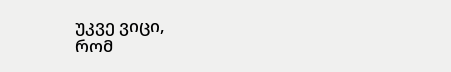უკვე ვიცი,
რომ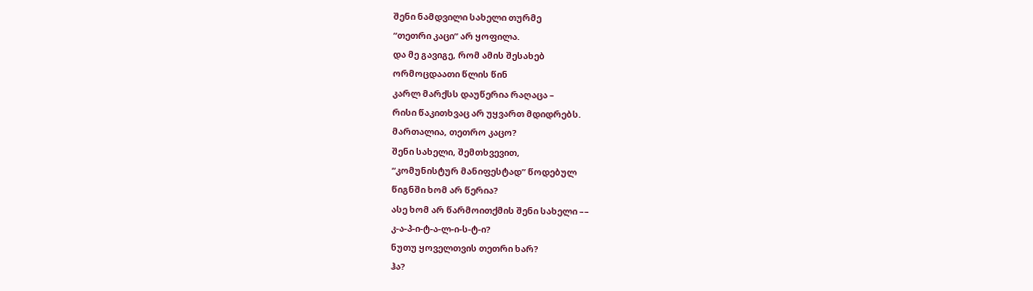შენი ნამდვილი სახელი თურმე
“თეთრი კაცი” არ ყოფილა.
და მე გავიგე, რომ ამის შესახებ
ორმოცდაათი წლის წინ
კარლ მარქსს დაუწერია რაღაცა –
რისი წაკითხვაც არ უყვართ მდიდრებს.
მართალია, თეთრო კაცო?
შენი სახელი, შემთხვევით,
“კომუნისტურ მანიფესტად” წოდებულ
წიგნში ხომ არ წერია?
ასე ხომ არ წარმოითქმის შენი სახელი ––
კ-ა-პ-ი-ტ-ა-ლ-ი-ს-ტ-ი?
ნუთუ ყოველთვის თეთრი ხარ?
ჰა?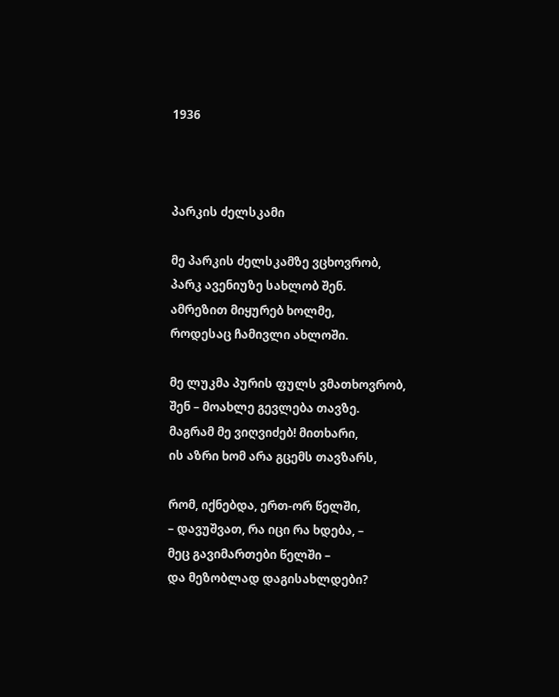1936



პარკის ძელსკამი

მე პარკის ძელსკამზე ვცხოვრობ,
პარკ ავენიუზე სახლობ შენ.
ამრეზით მიყურებ ხოლმე,
როდესაც ჩამივლი ახლოში.

მე ლუკმა პურის ფულს ვმათხოვრობ,
შენ – მოახლე გევლება თავზე.
მაგრამ მე ვიღვიძებ! მითხარი,
ის აზრი ხომ არა გცემს თავზარს,

რომ, იქნებდა, ერთ-ორ წელში,
– დავუშვათ, რა იცი რა ხდება, –
მეც გავიმართები წელში –
და მეზობლად დაგისახლდები?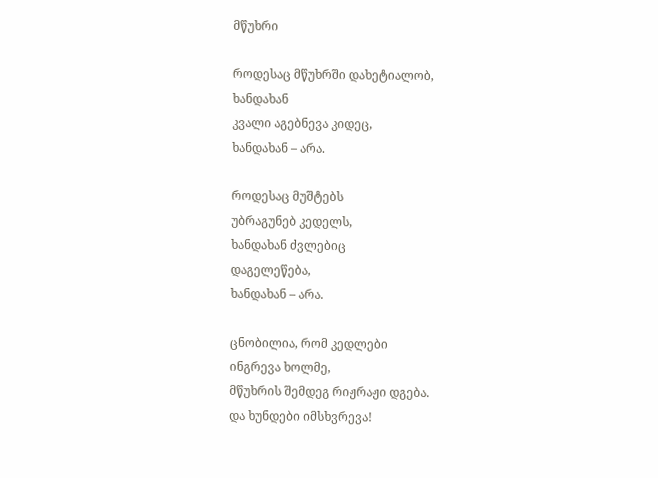მწუხრი

როდესაც მწუხრში დახეტიალობ,
ხანდახან
კვალი აგებნევა კიდეც,
ხანდახან – არა.

როდესაც მუშტებს
უბრაგუნებ კედელს,
ხანდახან ძვლებიც
დაგელეწება,
ხანდახან – არა.

ცნობილია, რომ კედლები
ინგრევა ხოლმე,
მწუხრის შემდეგ რიჟრაჟი დგება.
და ხუნდები იმსხვრევა!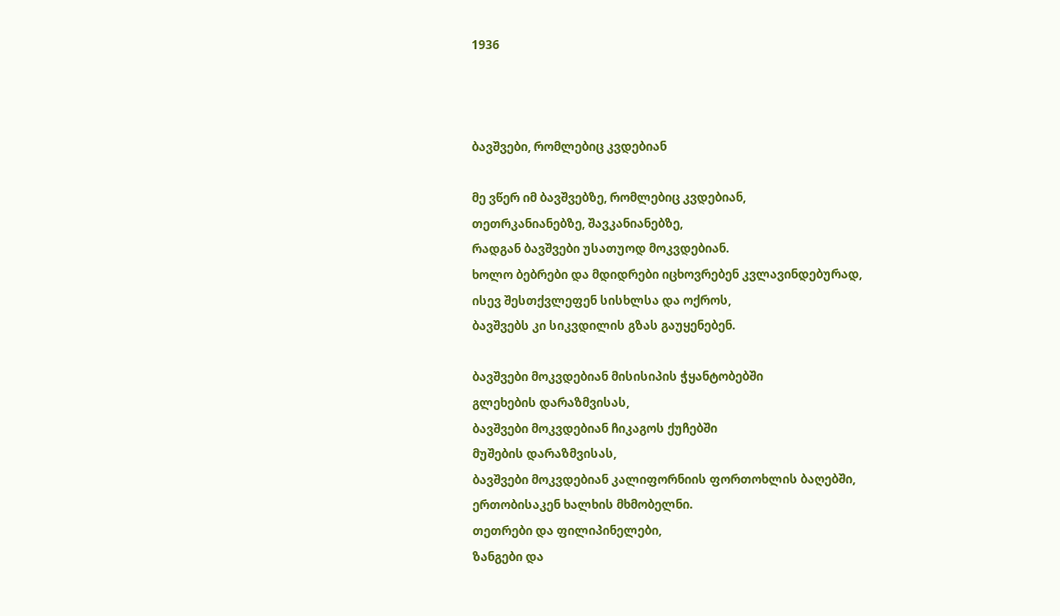1936



ბავშვები, რომლებიც კვდებიან

მე ვწერ იმ ბავშვებზე, რომლებიც კვდებიან,
თეთრკანიანებზე, შავკანიანებზე,
რადგან ბავშვები უსათუოდ მოკვდებიან.
ხოლო ბებრები და მდიდრები იცხოვრებენ კვლავინდებურად,
ისევ შესთქვლეფენ სისხლსა და ოქროს,
ბავშვებს კი სიკვდილის გზას გაუყენებენ.

ბავშვები მოკვდებიან მისისიპის ჭყანტობებში
გლეხების დარაზმვისას,
ბავშვები მოკვდებიან ჩიკაგოს ქუჩებში
მუშების დარაზმვისას,
ბავშვები მოკვდებიან კალიფორნიის ფორთოხლის ბაღებში,
ერთობისაკენ ხალხის მხმობელნი.
თეთრები და ფილიპინელები,
ზანგები და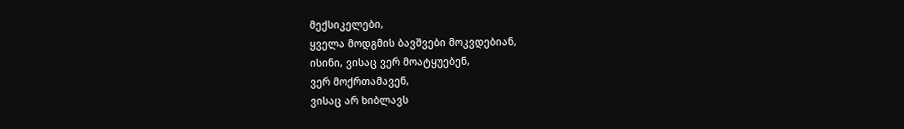მექსიკელები,
ყველა მოდგმის ბავშვები მოკვდებიან,
ისინი, ვისაც ვერ მოატყუებენ,
ვერ მოქრთამავენ,
ვისაც არ ხიბლავს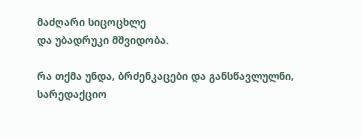მაძღარი სიცოცხლე
და უბადრუკი მშვიდობა.

რა თქმა უნდა, ბრძენკაცები და განსწავლულნი,
სარედაქციო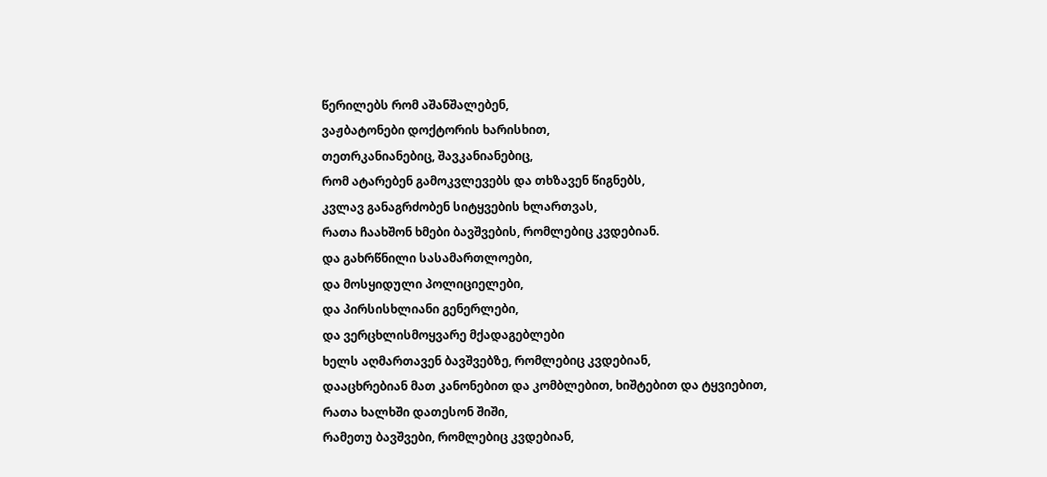წერილებს რომ აშანშალებენ,
ვაჟბატონები დოქტორის ხარისხით,
თეთრკანიანებიც, შავკანიანებიც,
რომ ატარებენ გამოკვლევებს და თხზავენ წიგნებს,
კვლავ განაგრძობენ სიტყვების ხლართვას,
რათა ჩაახშონ ხმები ბავშვების, რომლებიც კვდებიან.
და გახრწნილი სასამართლოები,
და მოსყიდული პოლიციელები,
და პირსისხლიანი გენერლები,
და ვერცხლისმოყვარე მქადაგებლები
ხელს აღმართავენ ბავშვებზე, რომლებიც კვდებიან,
დააცხრებიან მათ კანონებით და კომბლებით, ხიშტებით და ტყვიებით,
რათა ხალხში დათესონ შიში,
რამეთუ ბავშვები, რომლებიც კვდებიან,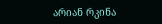არიან რკინა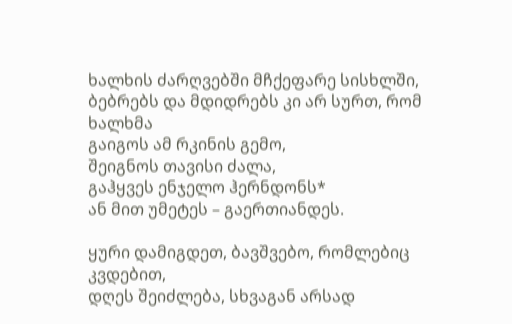ხალხის ძარღვებში მჩქეფარე სისხლში,
ბებრებს და მდიდრებს კი არ სურთ, რომ ხალხმა
გაიგოს ამ რკინის გემო,
შეიგნოს თავისი ძალა,
გაჰყვეს ენჯელო ჰერნდონს*
ან მით უმეტეს – გაერთიანდეს.

ყური დამიგდეთ, ბავშვებო, რომლებიც კვდებით,
დღეს შეიძლება, სხვაგან არსად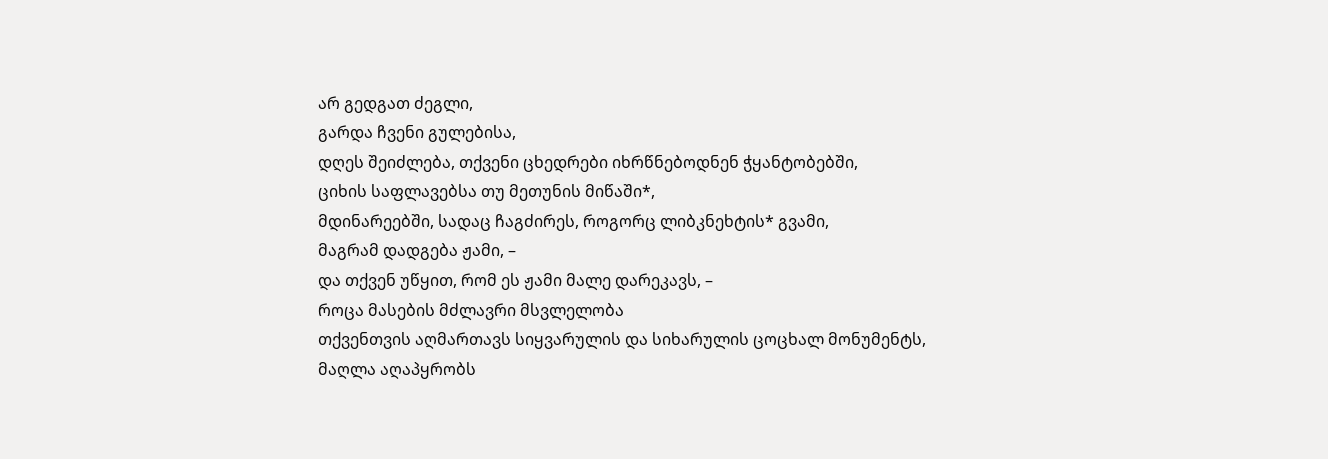არ გედგათ ძეგლი,
გარდა ჩვენი გულებისა,
დღეს შეიძლება, თქვენი ცხედრები იხრწნებოდნენ ჭყანტობებში,
ციხის საფლავებსა თუ მეთუნის მიწაში*,
მდინარეებში, სადაც ჩაგძირეს, როგორც ლიბკნეხტის* გვამი,
მაგრამ დადგება ჟამი, –
და თქვენ უწყით, რომ ეს ჟამი მალე დარეკავს, –
როცა მასების მძლავრი მსვლელობა
თქვენთვის აღმართავს სიყვარულის და სიხარულის ცოცხალ მონუმენტს,
მაღლა აღაპყრობს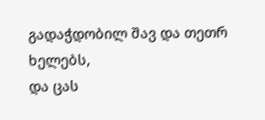გადაჭდობილ შავ და თეთრ ხელებს,
და ცას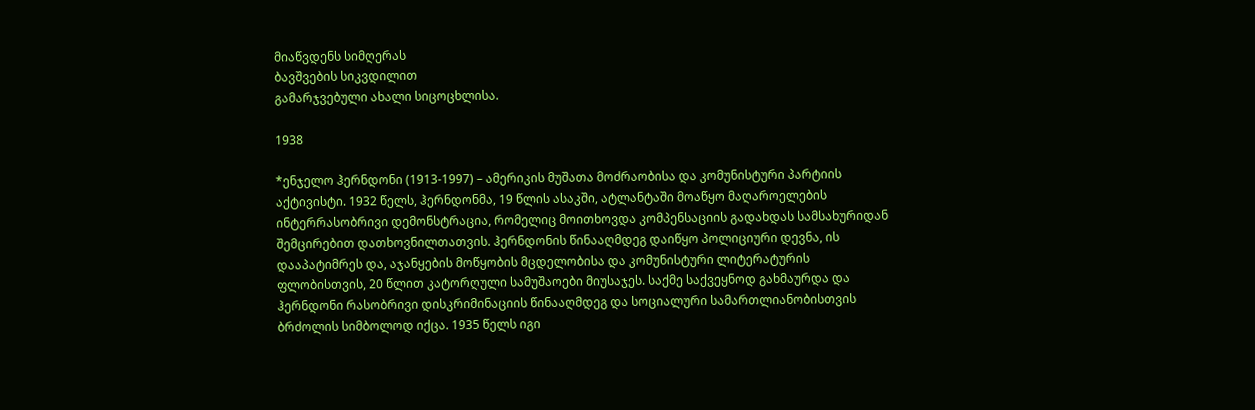მიაწვდენს სიმღერას
ბავშვების სიკვდილით
გამარჯვებული ახალი სიცოცხლისა.

1938

*ენჯელო ჰერნდონი (1913-1997) – ამერიკის მუშათა მოძრაობისა და კომუნისტური პარტიის აქტივისტი. 1932 წელს, ჰერნდონმა, 19 წლის ასაკში, ატლანტაში მოაწყო მაღაროელების ინტერრასობრივი დემონსტრაცია, რომელიც მოითხოვდა კომპენსაციის გადახდას სამსახურიდან შემცირებით დათხოვნილთათვის. ჰერნდონის წინააღმდეგ დაიწყო პოლიციური დევნა, ის დააპატიმრეს და, აჯანყების მოწყობის მცდელობისა და კომუნისტური ლიტერატურის ფლობისთვის, 20 წლით კატორღული სამუშაოები მიუსაჯეს. საქმე საქვეყნოდ გახმაურდა და ჰერნდონი რასობრივი დისკრიმინაციის წინააღმდეგ და სოციალური სამართლიანობისთვის ბრძოლის სიმბოლოდ იქცა. 1935 წელს იგი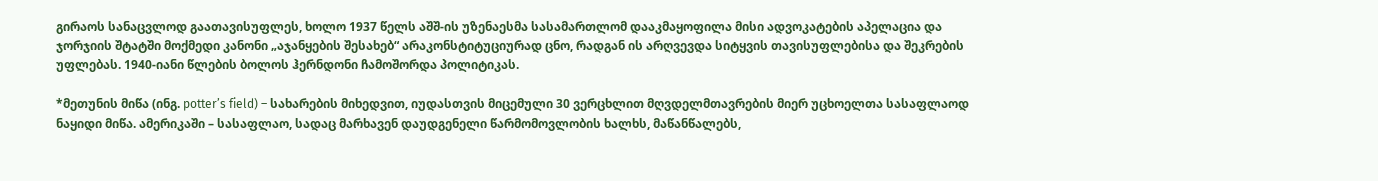გირაოს სანაცვლოდ გაათავისუფლეს, ხოლო 1937 წელს აშშ-ის უზენაესმა სასამართლომ დააკმაყოფილა მისი ადვოკატების აპელაცია და ჯორჯიის შტატში მოქმედი კანონი „აჯანყების შესახებ“ არაკონსტიტუციურად ცნო, რადგან ის არღვევდა სიტყვის თავისუფლებისა და შეკრების უფლებას. 1940-იანი წლების ბოლოს ჰერნდონი ჩამოშორდა პოლიტიკას.

*მეთუნის მიწა (ინგ. potter’s field) – სახარების მიხედვით, იუდასთვის მიცემული 30 ვერცხლით მღვდელმთავრების მიერ უცხოელთა სასაფლაოდ ნაყიდი მიწა. ამერიკაში – სასაფლაო, სადაც მარხავენ დაუდგენელი წარმომოვლობის ხალხს, მაწანწალებს,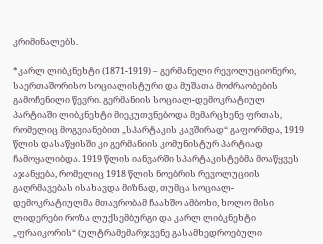კრიმინალებს.

*კარლ ლიბკნეხტი (1871-1919) – გერმანელი რევოლუციონერი, საერთაშორისო სოციალისტური და მუშათა მოძრაობების გამოჩენილი წევრი. გერმანიის სოციალ-დემოკრატიულ პარტიაში ლიბკნეხტი მიეკუთვნებოდა მემარცხენე ფრთას, რომელიც მოგვიანებით „სპარტაკის კავშირად“ გაფორმდა, 1919 წლის დასაწყისში კი გერმანიის კომუნისტურ პარტიად ჩამოყალიბდა. 1919 წლის იანვარში სპარტაკისტებმა მოაწყვეს აჯანყება, რომელიც 1918 წლის ნოებრის რევოლუციის გაღრმავებას ისახავდა მიზნად, თუმცა სოციალ-დემოკრატიულმა მთავრობამ ჩაახშო ამბოხი, ხოლო მისი ლიდერები როზა ლუქსემბურგი და კარლ ლიბკნეხტი „ფრაიკორის“ (ულტრამემარჯვენე გასამხედროებული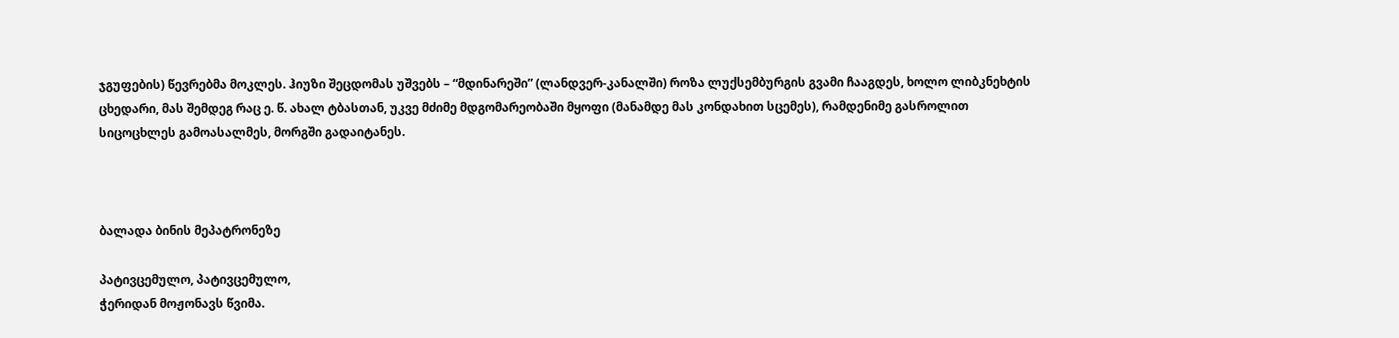ჯგუფების) წევრებმა მოკლეს. ჰიუზი შეცდომას უშვებს – “მდინარეში” (ლანდვერ-კანალში) როზა ლუქსემბურგის გვამი ჩააგდეს, ხოლო ლიბკნეხტის ცხედარი, მას შემდეგ რაც ე. წ. ახალ ტბასთან, უკვე მძიმე მდგომარეობაში მყოფი (მანამდე მას კონდახით სცემეს), რამდენიმე გასროლით სიცოცხლეს გამოასალმეს, მორგში გადაიტანეს.



ბალადა ბინის მეპატრონეზე

პატივცემულო, პატივცემულო,
ჭერიდან მოჟონავს წვიმა.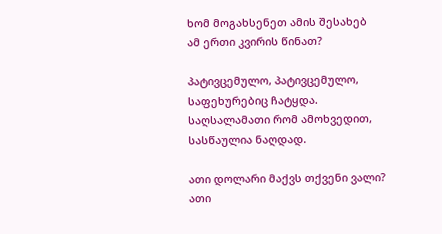ხომ მოგახსენეთ ამის შესახებ
ამ ერთი კვირის წინათ?

პატივცემულო, პატივცემულო,
საფეხურებიც ჩატყდა.
საღსალამათი რომ ამოხვედით,
სასწაულია ნაღდად.

ათი დოლარი მაქვს თქვენი ვალი?
ათი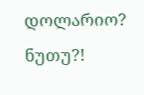დოლარიო? ნუთუ?!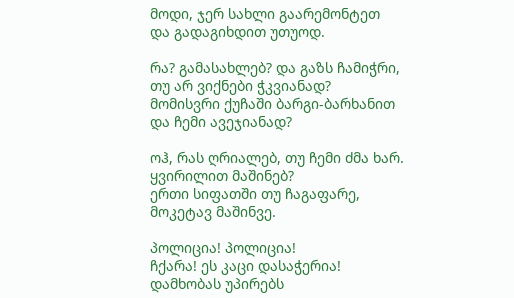მოდი, ჯერ სახლი გაარემონტეთ
და გადაგიხდით უთუოდ.

რა? გამასახლებ? და გაზს ჩამიჭრი,
თუ არ ვიქნები ჭკვიანად?
მომისვრი ქუჩაში ბარგი-ბარხანით
და ჩემი ავეჯიანად?

ოჰ, რას ღრიალებ, თუ ჩემი ძმა ხარ.
ყვირილით მაშინებ?
ერთი სიფათში თუ ჩაგაფარე,
მოკეტავ მაშინვე.

პოლიცია! პოლიცია!
ჩქარა! ეს კაცი დასაჭერია!
დამხობას უპირებს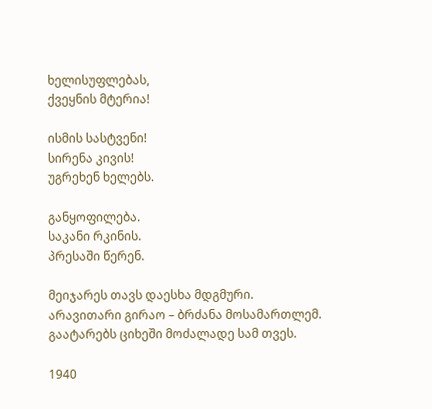ხელისუფლებას,
ქვეყნის მტერია!

ისმის სასტვენი!
სირენა კივის!
უგრეხენ ხელებს.

განყოფილება.
საკანი რკინის.
პრესაში წერენ.

მეიჯარეს თავს დაესხა მდგმური.
არავითარი გირაო – ბრძანა მოსამართლემ.
გაატარებს ციხეში მოძალადე სამ თვეს.

1940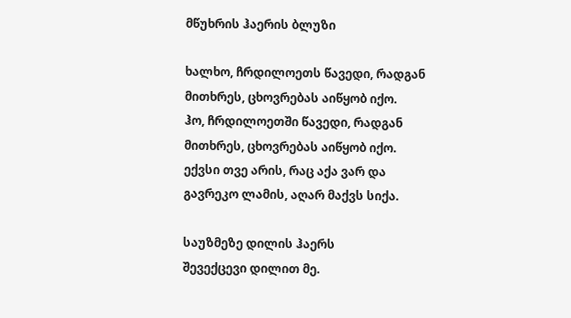მწუხრის ჰაერის ბლუზი

ხალხო, ჩრდილოეთს წავედი, რადგან
მითხრეს, ცხოვრებას აიწყობ იქო.
ჰო, ჩრდილოეთში წავედი, რადგან
მითხრეს, ცხოვრებას აიწყობ იქო.
ექვსი თვე არის, რაც აქა ვარ და
გავრეკო ლამის, აღარ მაქვს სიქა.

საუზმეზე დილის ჰაერს
შევექცევი დილით მე.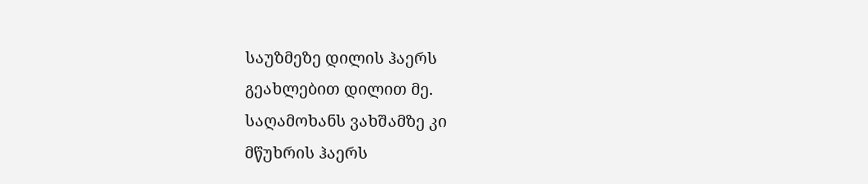საუზმეზე დილის ჰაერს
გეახლებით დილით მე.
საღამოხანს ვახშამზე კი
მწუხრის ჰაერს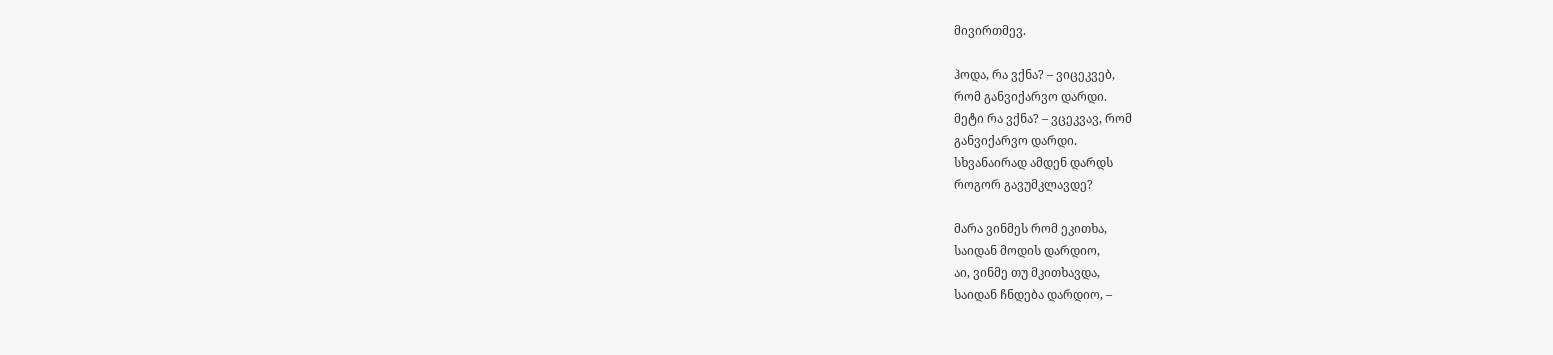მივირთმევ.

ჰოდა, რა ვქნა? – ვიცეკვებ,
რომ განვიქარვო დარდი.
მეტი რა ვქნა? – ვცეკვავ, რომ
განვიქარვო დარდი.
სხვანაირად ამდენ დარდს
როგორ გავუმკლავდე?

მარა ვინმეს რომ ეკითხა,
საიდან მოდის დარდიო,
აი, ვინმე თუ მკითხავდა,
საიდან ჩნდება დარდიო, –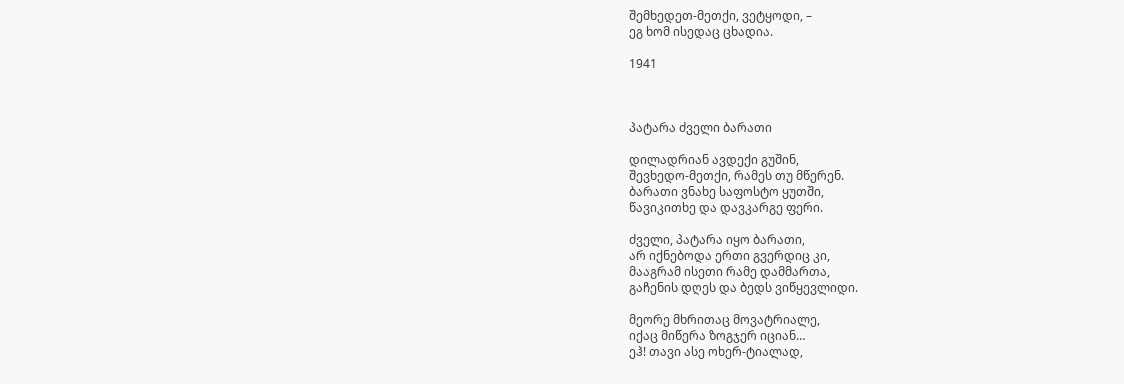შემხედეთ-მეთქი, ვეტყოდი, –
ეგ ხომ ისედაც ცხადია.

1941



პატარა ძველი ბარათი

დილადრიან ავდექი გუშინ,
შევხედო-მეთქი, რამეს თუ მწერენ.
ბარათი ვნახე საფოსტო ყუთში,
წავიკითხე და დავკარგე ფერი.

ძველი, პატარა იყო ბარათი,
არ იქნებოდა ერთი გვერდიც კი,
მააგრამ ისეთი რამე დამმართა,
გაჩენის დღეს და ბედს ვიწყევლიდი.

მეორე მხრითაც მოვატრიალე,
იქაც მიწერა ზოგჯერ იციან…
ეჰ! თავი ასე ოხერ-ტიალად,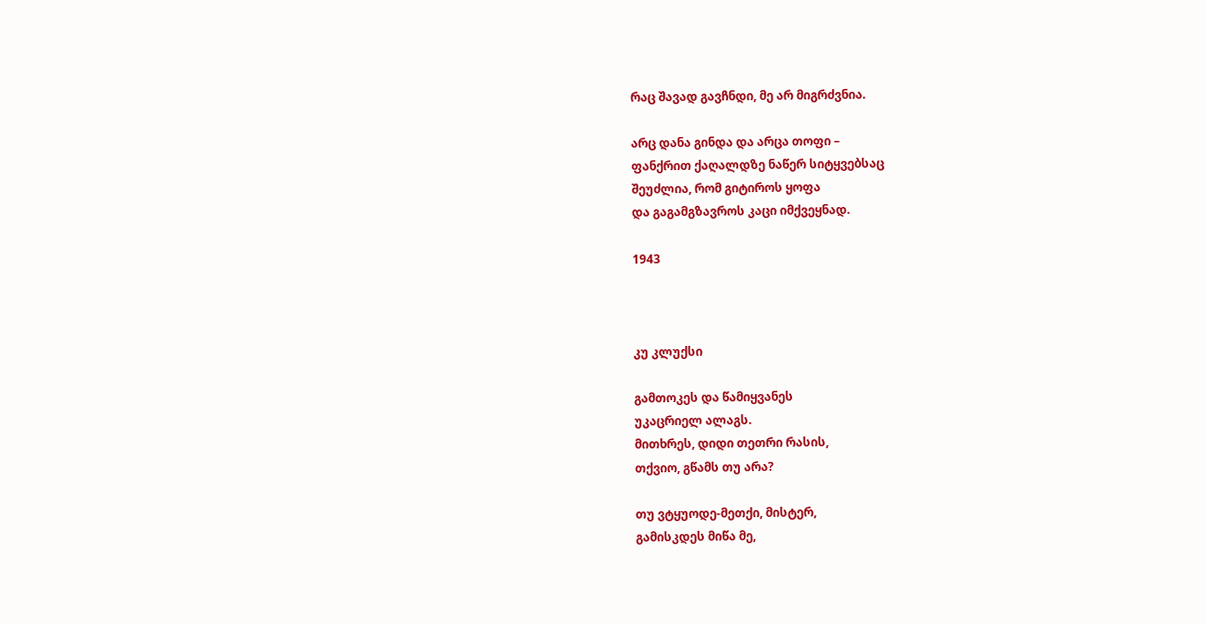რაც შავად გავჩნდი, მე არ მიგრძვნია.

არც დანა გინდა და არცა თოფი –
ფანქრით ქაღალდზე ნაწერ სიტყვებსაც
შეუძლია, რომ გიტიროს ყოფა
და გაგამგზავროს კაცი იმქვეყნად.

1943



კუ კლუქსი

გამთოკეს და წამიყვანეს
უკაცრიელ ალაგს.
მითხრეს, დიდი თეთრი რასის,
თქვიო, გწამს თუ არა?

თუ ვტყუოდე-მეთქი, მისტერ,
გამისკდეს მიწა მე,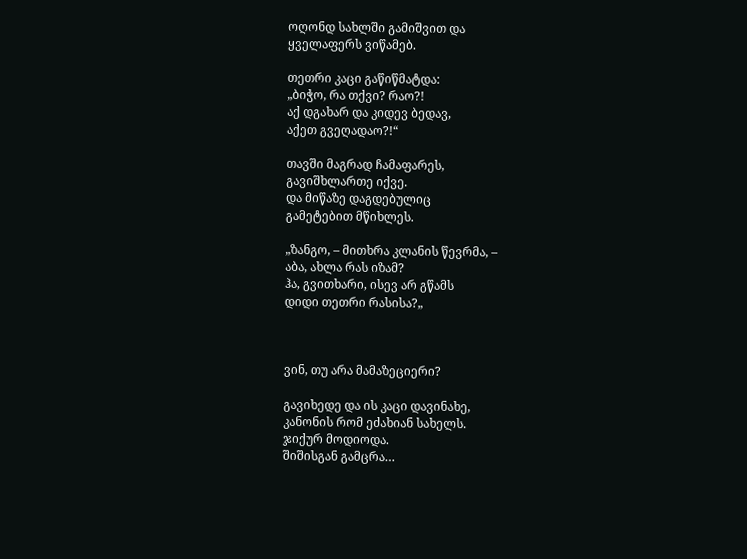ოღონდ სახლში გამიშვით და
ყველაფერს ვიწამებ.

თეთრი კაცი გაწიწმატდა:
„ბიჭო, რა თქვი? რაო?!
აქ დგახარ და კიდევ ბედავ,
აქეთ გვეღადაო?!“

თავში მაგრად ჩამაფარეს,
გავიშხლართე იქვე.
და მიწაზე დაგდებულიც
გამეტებით მწიხლეს.

„ზანგო, – მითხრა კლანის წევრმა, –
აბა, ახლა რას იზამ?
ჰა, გვითხარი, ისევ არ გწამს
დიდი თეთრი რასისა?„



ვინ, თუ არა მამაზეციერი?

გავიხედე და ის კაცი დავინახე,
კანონის რომ ეძახიან სახელს.
ჯიქურ მოდიოდა.
შიშისგან გამცრა…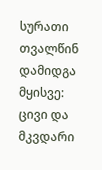სურათი თვალწინ დამიდგა მყისვე:
ცივი და მკვდარი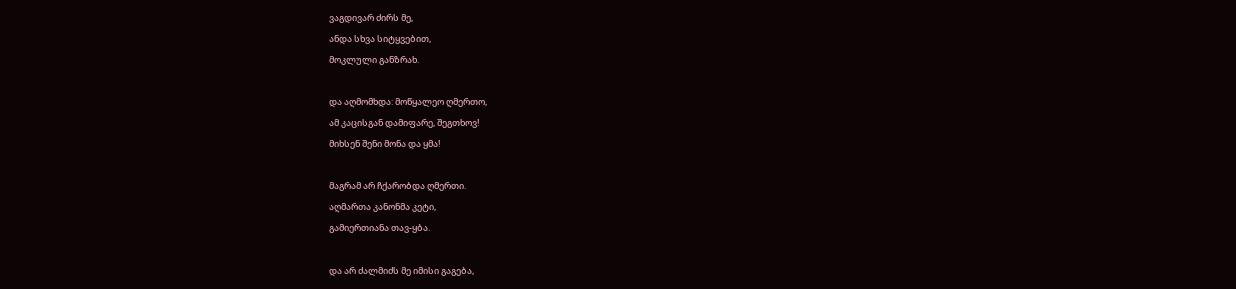ვაგდივარ ძირს მე,
ანდა სხვა სიტყვებით,
მოკლული განზრახ.

და აღმომხდა: მოწყალეო ღმერთო,
ამ კაცისგან დამიფარე, შეგთხოვ!
მიხსენ შენი მონა და ყმა!

მაგრამ არ ჩქარობდა ღმერთი.
აღმართა კანონმა კეტი,
გამიერთიანა თავ-ყბა.

და არ ძალმიძს მე იმისი გაგება,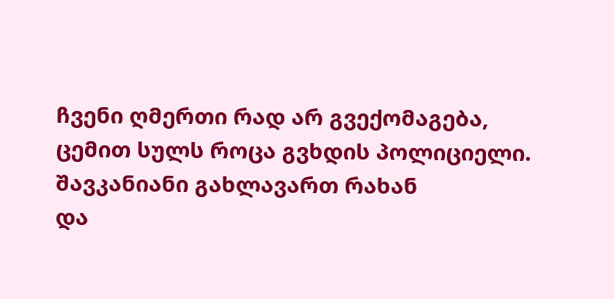ჩვენი ღმერთი რად არ გვექომაგება,
ცემით სულს როცა გვხდის პოლიციელი.
შავკანიანი გახლავართ რახან
და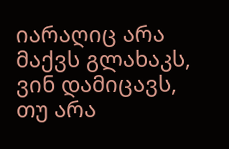იარაღიც არა მაქვს გლახაკს,
ვინ დამიცავს,
თუ არა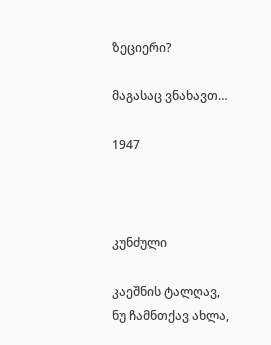ზეციერი?

მაგასაც ვნახავთ…

1947



კუნძული

კაეშნის ტალღავ,
ნუ ჩამნთქავ ახლა,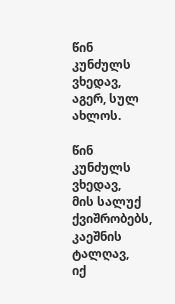წინ კუნძულს ვხედავ,
აგერ, სულ ახლოს.

წინ კუნძულს ვხედავ,
მის სალუქ ქვიშრობებს,
კაეშნის ტალღავ,
იქ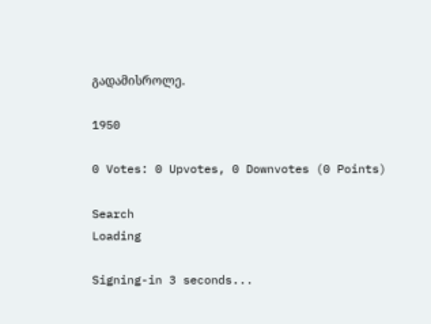გადამისროლე.

1950

0 Votes: 0 Upvotes, 0 Downvotes (0 Points)

Search
Loading

Signing-in 3 seconds...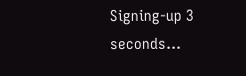Signing-up 3 seconds...